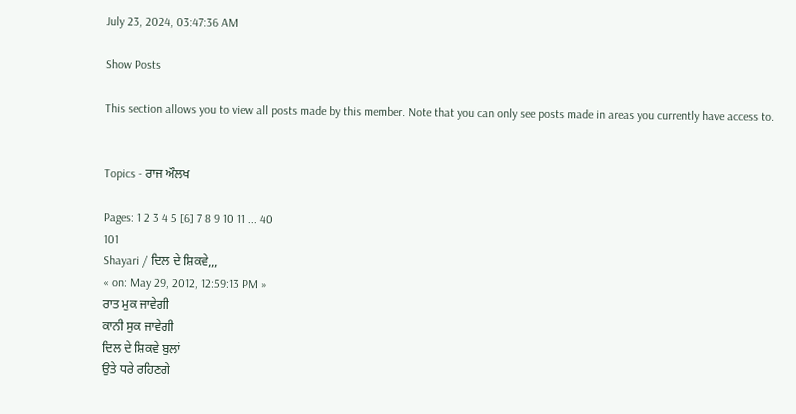July 23, 2024, 03:47:36 AM

Show Posts

This section allows you to view all posts made by this member. Note that you can only see posts made in areas you currently have access to.


Topics - ਰਾਜ ਔਲਖ

Pages: 1 2 3 4 5 [6] 7 8 9 10 11 ... 40
101
Shayari / ਦਿਲ ਦੇ ਸ਼ਿਕਵੇ,,,
« on: May 29, 2012, 12:59:13 PM »
ਰਾਤ ਮੁਕ ਜਾਵੇਗੀ
ਕਾਨੀ ਸੁਕ ਜਾਵੇਗੀ
ਦਿਲ ਦੇ ਸ਼ਿਕਵੇ ਬੁਲਾਂ
ਉਤੇ ਧਰੇ ਰਹਿਣਗੇ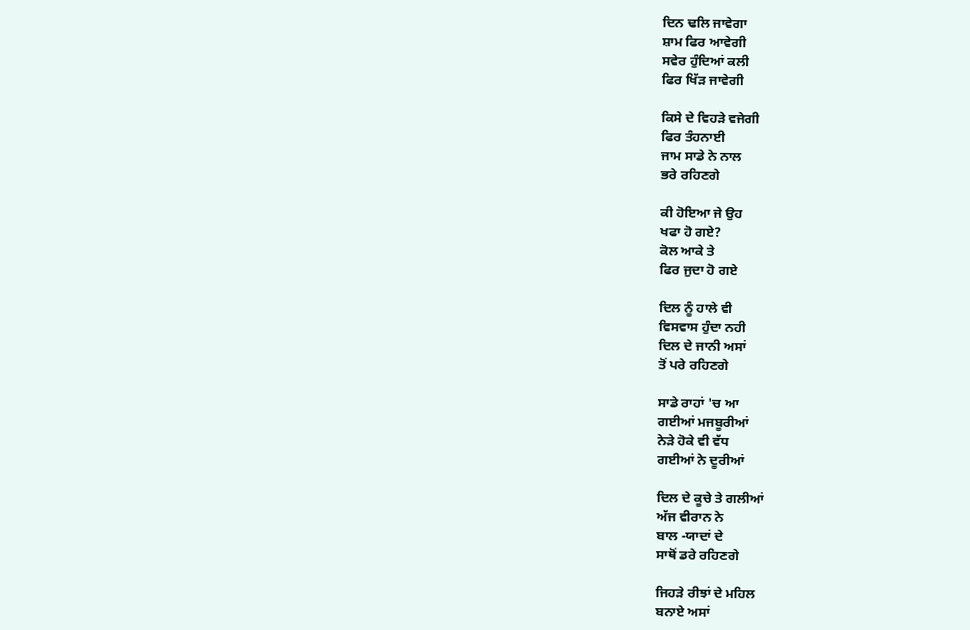ਦਿਨ ਢਲਿ ਜਾਵੇਗਾ
ਸ਼ਾਮ ਫਿਰ ਆਵੇਗੀ
ਸਵੇਰ ਹੁੰਦਿਆਂ ਕਲੀ
ਫਿਰ ਖਿੱੜ ਜਾਵੇਗੀ

ਕਿਸੇ ਦੇ ਵਿਹੜੇ ਵਜੇਗੀ
ਫਿਰ ਤੰਹਨਾਈ
ਜਾਮ ਸਾਡੇ ਨੇ ਨਾਲ
ਭਰੇ ਰਹਿਣਗੇ

ਕੀ ਹੋਇਆ ਜੇ ਉਹ
ਖਫਾ ਹੋ ਗਏ?
ਕੋਲ ਆਕੇ ਤੇ
ਫਿਰ ਜੁਦਾ ਹੋ ਗਏ

ਦਿਲ ਨੂੰ ਹਾਲੇ ਵੀ
ਵਿਸਵਾਸ ਹੁੰਦਾ ਨਹੀ
ਦਿਲ ਦੇ ਜਾਨੀ ਅਸਾਂ
ਤੋਂ ਪਰੇ ਰਹਿਣਗੇ

ਸਾਡੇ ਰਾਹਾਂ 'ਚ ਆ
ਗਈਆਂ ਮਜਬੂਰੀਆਂ
ਨੇੜੇ ਹੋਕੇ ਵੀ ਵੱਧ
ਗਈਆਂ ਨੇ ਦੂਰੀਆਂ

ਦਿਲ ਦੇ ਕੂਚੇ ਤੇ ਗਲੀਆਂ
ਅੱਜ ਵੀਰਾਨ ਨੇ
ਬਾਲ -ਯਾਦਾਂ ਦੇ
ਸਾਥੋਂ ਡਰੇ ਰਹਿਣਗੇ

ਜਿਹੜੇ ਰੀਝਾਂ ਦੇ ਮਹਿਲ
ਬਨਾਏ ਅਸਾਂ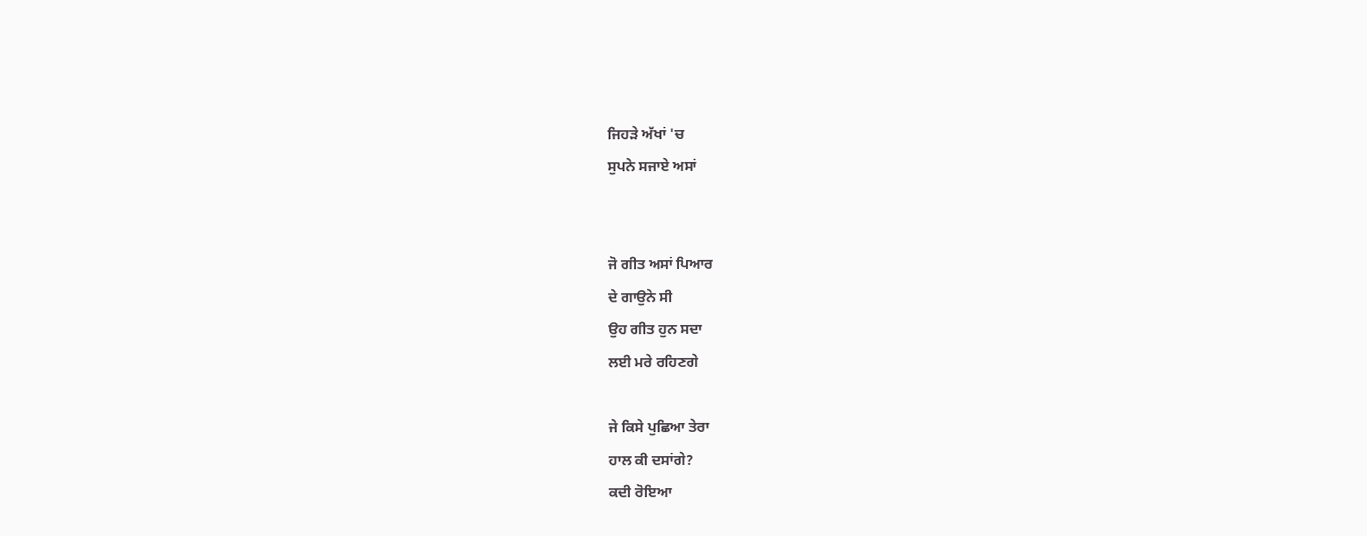ਜਿਹੜੇ ਅੱਖਾਂ 'ਚ
ਸੁਪਨੇ ਸਜਾਏ ਅਸਾਂ


ਜੋ ਗੀਤ ਅਸਾਂ ਪਿਆਰ
ਦੇ ਗਾਉਨੇ ਸੀ
ਉਹ ਗੀਤ ਹੁਨ ਸਦਾ
ਲਈ ਮਰੇ ਰਹਿਣਗੇ

ਜੇ ਕਿਸੇ ਪੁਛਿਆ ਤੇਰਾ
ਹਾਲ ਕੀ ਦਸਾਂਗੇ?
ਕਦੀ ਰੋਇਆ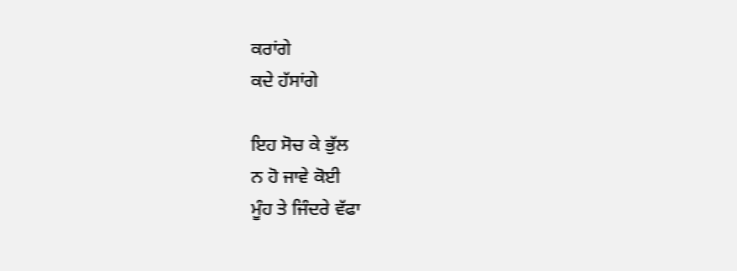ਕਰਾਂਗੇ
ਕਦੇ ਹੱਸਾਂਗੇ

ਇਹ ਸੋਚ ਕੇ ਭੁੱਲ
ਨ ਹੋ ਜਾਵੇ ਕੋਈ
ਮੂੰਹ ਤੇ ਜਿੰਦਰੇ ਵੱਫਾ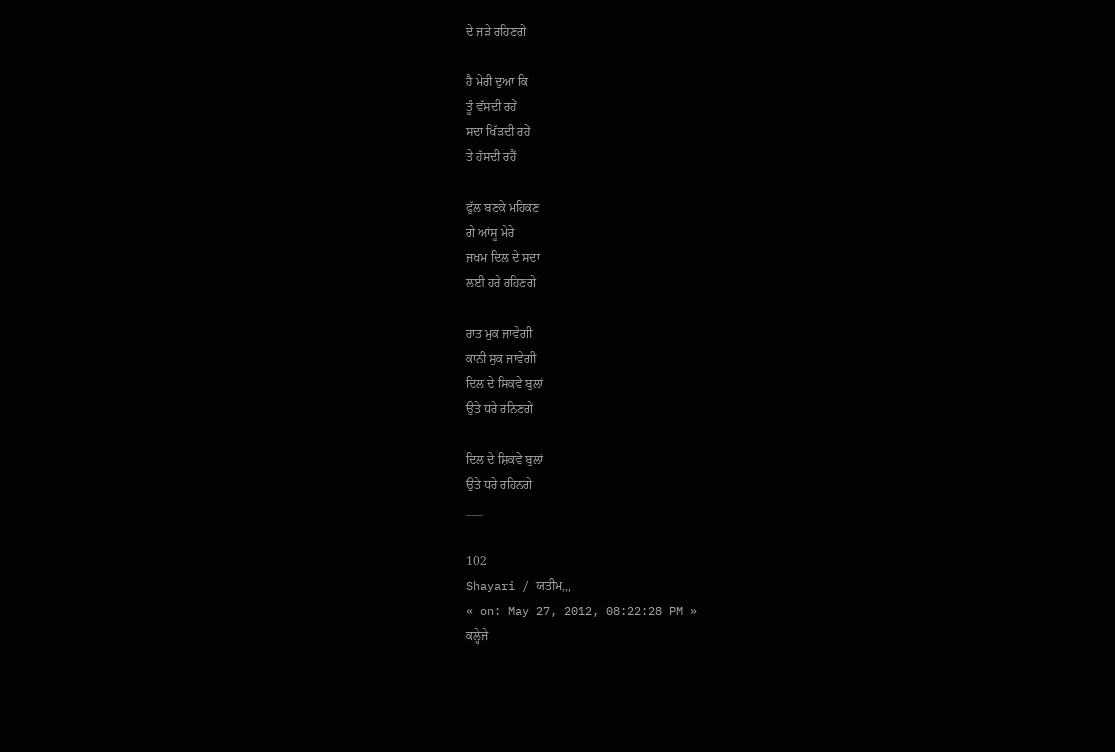ਦੇ ਜੜੇ ਰਹਿਣਗੇ

ਹੈ ਮੇਰੀ ਦੁਆ ਕਿ
ਤੂੰ ਵੱਸਦੀ ਰਹੇਂ
ਸਦਾ ਖਿੱੜਦੀ ਰਹੇਂ
ਤੇ ਹੱਸਦੀ ਰਹੈਂ

ਫੁੱਲ ਬਣਕੇ ਮਹਿਕਣ
ਗੇ ਆਂਸੂ ਮੇਰੇ
ਜਖਮ ਦਿਲ ਦੇ ਸਦਾ
ਲਈ ਹਰੇ ਰਹਿਣਗੇ

ਰਾਤ ਮੁਕ ਜਾਵੇਗੀ
ਕਾਨੀ ਸੁਕ ਜਾਵੇਗੀ
ਦਿਲ ਦੇ ਸਿਕਵੇ ਬੁਲਾਂ
ਉਤੇ ਧਰੇ ਰਨਿਣਗੇ

ਦਿਲ ਦੇ ਸ਼ਿਕਵੇ ਬੁਲਾਂ
ਉਤੇ ਧਰੇ ਰਹਿਨਗੇ
___

102
Shayari / ਯਤੀਮ,,,
« on: May 27, 2012, 08:22:28 PM »
ਕਲ੍ਹੇਜੇ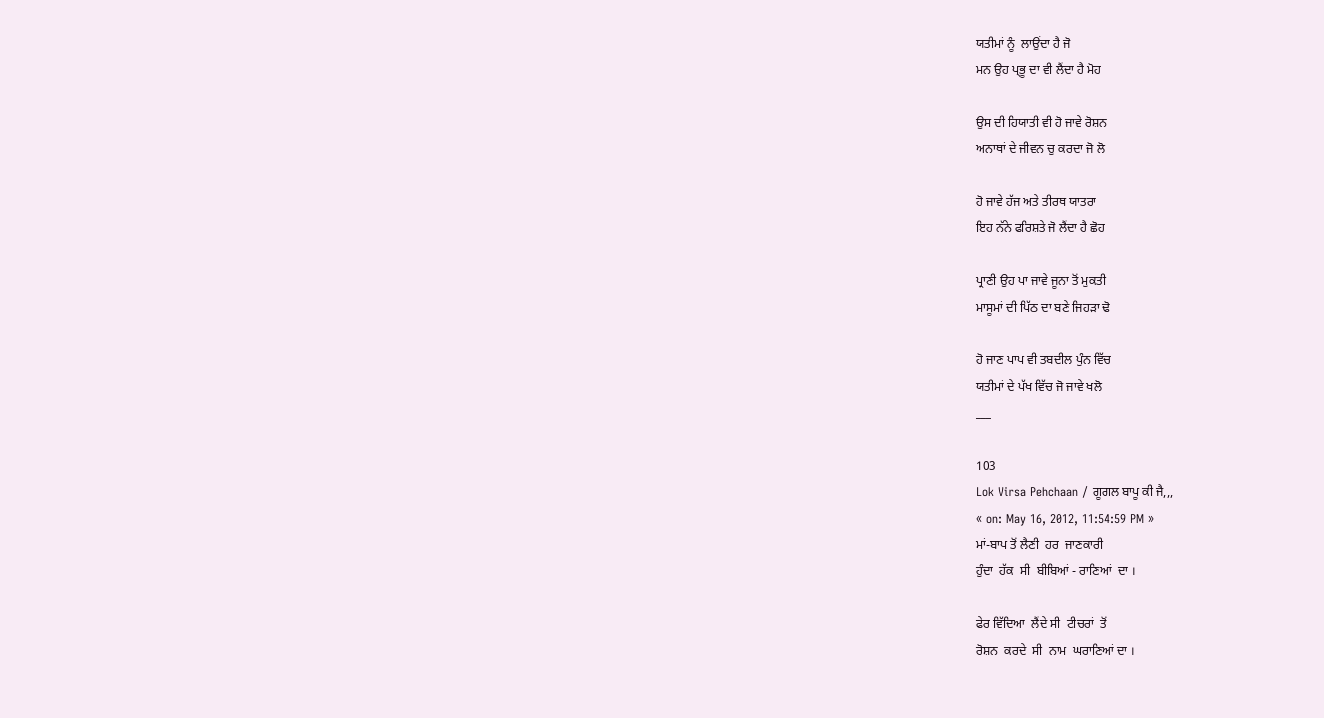ਯਤੀਮਾਂ ਨੂੰ  ਲਾਉਂਦਾ ਹੈ ਜੋ
ਮਨ ਉਹ ਪ੍ਭੂ ਦਾ ਵੀ ਲੈਂਦਾ ਹੈ ਮੋਹ

ਉਸ ਦੀ ਹਿਯਾਤੀ ਵੀ ਹੋ ਜਾਵੇ ਰੋਸ਼ਨ
ਅਨਾਥਾਂ ਦੇ ਜੀਵਨ ਚੁ ਕਰਦਾ ਜੋ ਲੋ

ਹੋ ਜਾਵੇ ਹੱਜ ਅਤੇ ਤੀਰਥ ਯਾਤਰਾ
ਇਹ ਨੱਨੇ ਫਰਿਸ਼ਤੇ ਜੋ ਲੈਂਦਾ ਹੈ ਛੋਹ

ਪ੍ਰਾਣੀ ਉਹ ਪਾ ਜਾਵੇ ਜੂਨਾ ਤੋਂ ਮੁਕਤੀ
ਮਾਸੂਮਾਂ ਦੀ ਪਿੱਠ ਦਾ ਬਣੇ ਜਿਹੜਾ ਢੋ

ਹੋ ਜਾਣ ਪਾਪ ਵੀ ਤਬਦੀਲ ਪੁੰਨ ਵਿੱਚ
ਯਤੀਮਾਂ ਦੇ ਪੱਖ ਵਿੱਚ ਜੋ ਜਾਵੇ ਖਲੋ
___

103
Lok Virsa Pehchaan / ਗੂਗਲ ਬਾਪੂ ਕੀ ਜੈ,,,
« on: May 16, 2012, 11:54:59 PM »
ਮਾਂ-ਬਾਪ ਤੋਂ ਲੈਣੀ  ਹਰ  ਜਾਣਕਾਰੀ
ਹੁੰਦਾ  ਹੱਕ  ਸੀ  ਬੀਬਿਆਂ - ਰਾਣਿਆਂ  ਦਾ ।

ਫੇਰ ਵਿੱਦਿਆ  ਲੈਂਦੇ ਸੀ  ਟੀਚਰਾਂ  ਤੋਂ
ਰੋਸ਼ਨ  ਕਰਦੇ  ਸੀ  ਨਾਮ  ਘਰਾਣਿਆਂ ਦਾ ।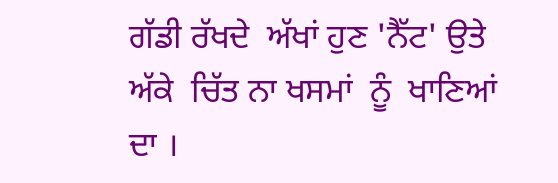ਗੱਡੀ ਰੱਖਦੇ  ਅੱਖਾਂ ਹੁਣ 'ਨੈੱਟ' ਉਤੇ
ਅੱਕੇ  ਚਿੱਤ ਨਾ ਖਸਮਾਂ  ਨੂੰ  ਖਾਣਿਆਂ  ਦਾ ।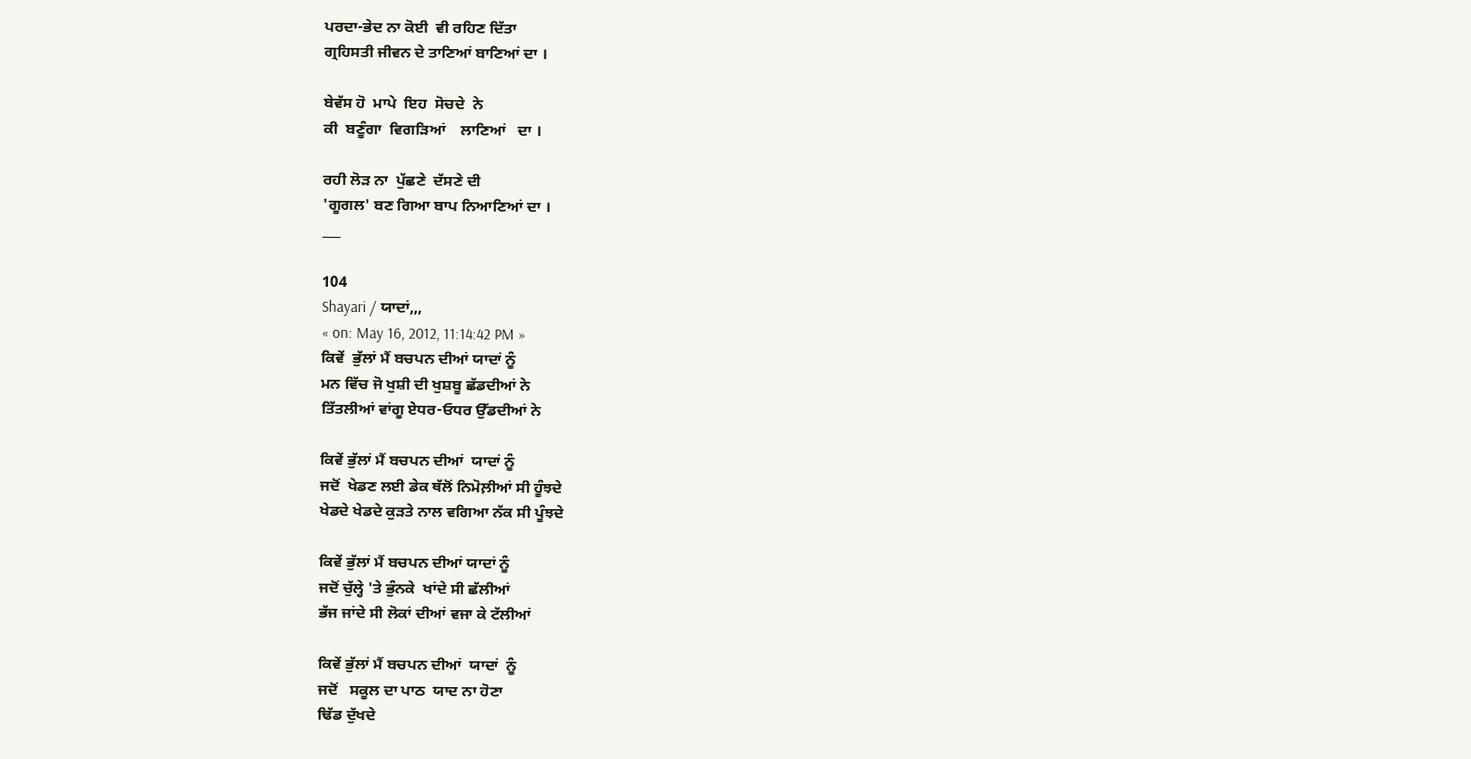ਪਰਦਾ-ਭੇਦ ਨਾ ਕੋਈ  ਵੀ ਰਹਿਣ ਦਿੱਤਾ
ਗ੍ਰਹਿਸਤੀ ਜੀਵਨ ਦੇ ਤਾਣਿਆਂ ਬਾਣਿਆਂ ਦਾ ।

ਬੇਵੱਸ ਹੋ  ਮਾਪੇ  ਇਹ  ਸੋਚਦੇ  ਨੇ
ਕੀ  ਬਣੂੰਗਾ  ਵਿਗੜਿਆਂ    ਲਾਣਿਆਂ   ਦਾ ।

ਰਹੀ ਲੋੜ ਨਾ  ਪੁੱਛਣੇ  ਦੱਸਣੇ ਦੀ
'ਗੂਗਲ' ਬਣ ਗਿਆ ਬਾਪ ਨਿਆਣਿਆਂ ਦਾ ।
___

104
Shayari / ਯਾਦਾਂ,,,
« on: May 16, 2012, 11:14:42 PM »
ਕਿਵੇਂ  ਭੁੱਲਾਂ ਮੈਂ ਬਚਪਨ ਦੀਆਂ ਯਾਦਾਂ ਨੂੰ
ਮਨ ਵਿੱਚ ਜੋ ਖੁਸ਼ੀ ਦੀ ਖੁਸ਼ਬੂ ਛੱਡਦੀਆਂ ਨੇ
ਤਿੱਤਲੀਆਂ ਵਾਂਗੂ ਏਧਰ-ਓਧਰ ਉੱਡਦੀਆਂ ਨੇ

ਕਿਵੇਂ ਭੁੱਲਾਂ ਮੈਂ ਬਚਪਨ ਦੀਆਂ  ਯਾਦਾਂ ਨੂੰ
ਜਦੋਂ  ਖੇਡਣ ਲਈ ਡੇਕ ਥੱਲੋਂ ਨਿਮੋਲ਼ੀਆਂ ਸੀ ਹੂੰਝਦੇ
ਖੇਡਦੇ ਖੇਡਦੇ ਕੁੜਤੇ ਨਾਲ ਵਗਿਆ ਨੱਕ ਸੀ ਪੂੰਝਦੇ

ਕਿਵੇਂ ਭੁੱਲਾਂ ਮੈਂ ਬਚਪਨ ਦੀਆਂ ਯਾਦਾਂ ਨੂੰ
ਜਦੋਂ ਚੁੱਲ੍ਹੇ 'ਤੇ ਭੁੰਨਕੇ  ਖਾਂਦੇ ਸੀ ਛੱਲੀਆਂ
ਭੱਜ ਜਾਂਦੇ ਸੀ ਲੋਕਾਂ ਦੀਆਂ ਵਜਾ ਕੇ ਟੱਲੀਆਂ

ਕਿਵੇਂ ਭੁੱਲਾਂ ਮੈਂ ਬਚਪਨ ਦੀਆਂ  ਯਾਦਾਂ  ਨੂੰ
ਜਦੋਂ   ਸਕੂਲ ਦਾ ਪਾਠ  ਯਾਦ ਨਾ ਹੋਣਾ
ਢਿੱਡ ਦੁੱਖਦੇ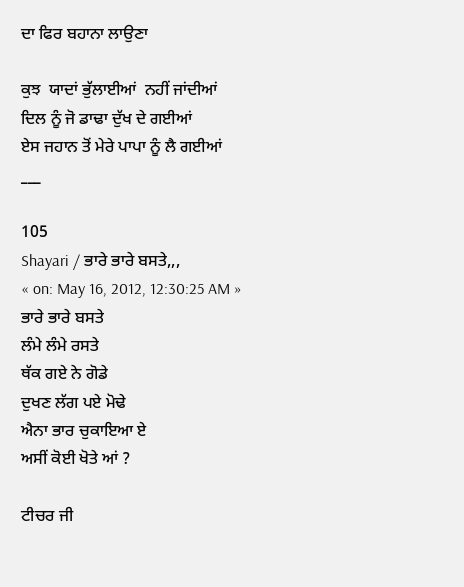ਦਾ ਫਿਰ ਬਹਾਨਾ ਲਾਉਣਾ

ਕੁਝ  ਯਾਦਾਂ ਭੁੱਲਾਈਆਂ  ਨਹੀਂ ਜਾਂਦੀਆਂ
ਦਿਲ ਨੂੰ ਜੋ ਡਾਢਾ ਦੁੱਖ ਦੇ ਗਈਆਂ
ਏਸ ਜਹਾਨ ਤੋਂ ਮੇਰੇ ਪਾਪਾ ਨੂੰ ਲੈ ਗਈਆਂ
___

105
Shayari / ਭਾਰੇ ਭਾਰੇ ਬਸਤੇ,,,
« on: May 16, 2012, 12:30:25 AM »
ਭਾਰੇ ਭਾਰੇ ਬਸਤੇ
ਲੰਮੇ ਲੰਮੇ ਰਸਤੇ
ਥੱਕ ਗਏ ਨੇ ਗੋਡੇ
ਦੁਖਣ ਲੱਗ ਪਏ ਮੋਢੇ
ਐਨਾ ਭਾਰ ਚੁਕਾਇਆ ਏ
ਅਸੀਂ ਕੋਈ ਖੋਤੇ ਆਂ ?

ਟੀਚਰ ਜੀ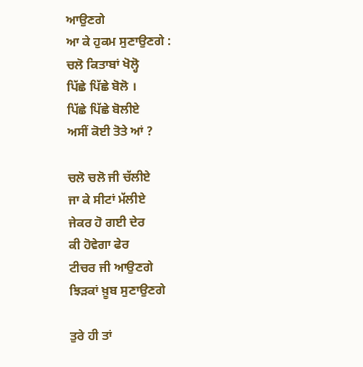ਆਉਣਗੇ
ਆ ਕੇ ਹੁਕਮ ਸੁਣਾਉਣਗੇ :
ਚਲੋ ਕਿਤਾਬਾਂ ਖੋਲ੍ਹੋ
ਪਿੱਛੇ ਪਿੱਛੇ ਬੋਲੋ ।
ਪਿੱਛੇ ਪਿੱਛੇ ਬੋਲੀਏ
ਅਸੀਂ ਕੋਈ ਤੋਤੇ ਆਂ ?

ਚਲੋ ਚਲੋ ਜੀ ਚੱਲੀਏ
ਜਾ ਕੇ ਸੀਟਾਂ ਮੱਲੀਏ
ਜੇਕਰ ਹੋ ਗਈ ਦੇਰ
ਕੀ ਹੋਵੇਗਾ ਫੇਰ
ਟੀਚਰ ਜੀ ਆਉਣਗੇ
ਝਿੜਕਾਂ ਖ਼ੂਬ ਸੁਣਾਉਣਗੇ

ਤੁਰੇ ਹੀ ਤਾਂ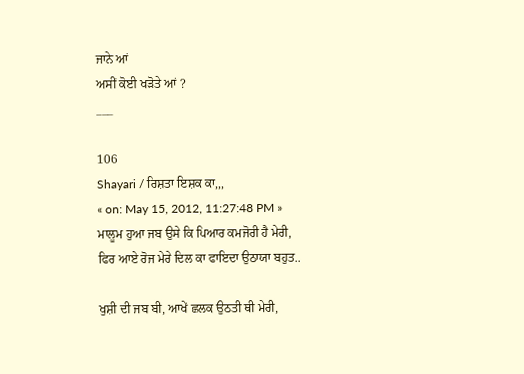ਜਾਨੇ ਆਂ
ਅਸੀਂ ਕੋਈ ਖੜੋਤੇ ਆਂ ?
___

106
Shayari / ਰਿਸ਼ਤਾ ਇਸ਼ਕ ਕਾ,,,
« on: May 15, 2012, 11:27:48 PM »
ਮਾਲੂਮ ਹੁਆ ਜਬ ਉਸੇ ਕਿ ਪਿਆਰ ਕਮਜੋਰੀ ਹੈ ਮੇਰੀ,
ਫਿਰ ਆਏ ਰੋਜ ਮੇਰੇ ਦਿਲ ਕਾ ਫਾਇਦਾ ਉਠਾਯਾ ਬਹੁਤ..

ਖੁਸ਼ੀ ਦੀ ਜਬ ਬੀ, ਆਖੇਂ ਛਲਕ ਉਠਤੀ ਥੀ ਮੇਰੀ,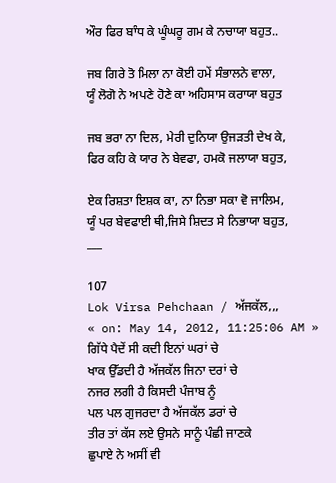ਔਰ ਫਿਰ ਬਾੰਧ ਕੇ ਘੂੰਘਰੂ ਗਮ ਕੇ ਨਚਾਯਾ ਬਹੁਤ..

ਜਬ ਗਿਰੇ ਤੋ ਮਿਲਾ ਨਾ ਕੋਈ ਹਮੇਂ ਸੰਭਾਲਨੇ ਵਾਲਾ,
ਯੂੰ ਲੋਗੋ ਨੇ ਅਪਣੇ ਹੋਣੇ ਕਾ ਅਹਿਸਾਸ ਕਰਾਯਾ ਬਹੁਤ

ਜਬ ਭਰਾ ਨਾ ਦਿਲ, ਮੇਰੀ ਦੁਨਿਯਾ ਉਜੜਤੀ ਦੇਖ ਕੇ,
ਫਿਰ ਕਹਿ ਕੇ ਯਾਰ ਨੇ ਬੇਵਫਾ, ਹਮਕੋ ਜਲਾਯਾ ਬਹੁਤ,

ਏਕ ਰਿਸ਼ਤਾ ਇਸ਼ਕ ਕਾ, ਨਾ ਨਿਭਾ ਸਕਾ ਵੋ ਜਾਲਿਮ,
ਯੂੰ ਪਰ ਬੇਵਫਾਈ ਥੀ,ਜਿਸੇ ਸ਼ਿਦਤ ਸੇ ਨਿਭਾਯਾ ਬਹੁਤ,
___

107
Lok Virsa Pehchaan / ਅੱਜਕੱਲ,,,
« on: May 14, 2012, 11:25:06 AM »
ਗਿੱਧੇ ਪੈਦੇਂ ਸੀ ਕਦੀ ਇਨਾਂ ਘਰਾਂ ਚੇ
ਖਾਕ ਉੱਡਦੀ ਹੈ ਅੱਜਕੱਲ ਜਿਨਾ ਦਰਾਂ ਚੇ
ਨਜਰ ਲਗੀ ਹੈ ਕਿਸਦੀ ਪੰਜਾਬ ਨੂੰ
ਪਲ ਪਲ ਗੁਜਰਦਾ ਹੈ ਅੱਜਕੱਲ ਡਰਾਂ ਚੇ
ਤੀਰ ਤਾਂ ਕੱਸ ਲਏ ਉਸਨੇ ਸਾਨੂੰ ਪੰਛੀ ਜਾਣਕੇ
ਛੁਪਾਏ ਨੇ ਅਸੀਂ ਵੀ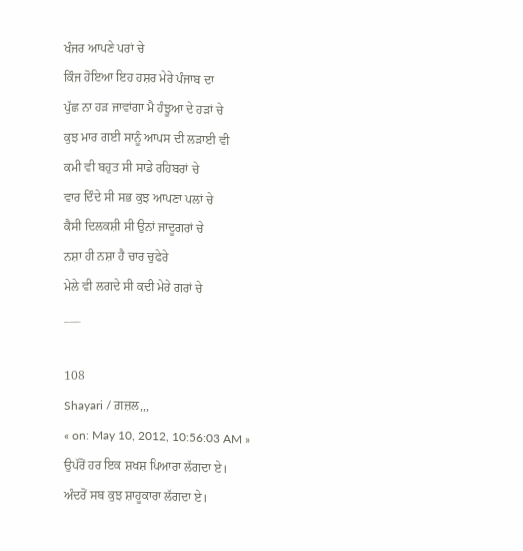ਖੰਜਰ ਆਪਣੇ ਪਰਾਂ ਚੇ
ਕਿੰਜ ਹੋਇਆ ਇਹ ਹਸ਼ਰ ਮੇਰੇ ਪੰਜਾਬ ਦਾ
ਪੁੱਛ ਨਾ ਹੜ ਜਾਵਾਂਗਾ ਮੈ ਹੰਝੂਆ ਦੇ ਹੜਾਂ ਚੇ
ਕੁਝ ਮਾਰ ਗਈ ਸਾਨੂੰ ਆਪਸ ਦੀ ਲੜਾਈ ਵੀ
ਕਮੀ ਵੀ ਬਹੁਤ ਸੀ ਸਾਡੇ ਰਹਿਬਰਾਂ ਚੇ
ਵਾਰ ਦਿੰਦੇ ਸੀ ਸਭ ਕੁਝ ਆਪਣਾ ਪਲਾਂ ਚੇ
ਕੈਸੀ ਦਿਲਕਸ਼ੀ ਸੀ ਉਨਾਂ ਜਾਦੂਗਰਾਂ ਚੇ
ਨਸ਼ਾ ਹੀ ਨਸ਼ਾ ਹੈ ਚਾਰ ਚੁਫੇਰੇ
ਮੇਲੇ ਵੀ ਲਗਦੇ ਸੀ ਕਦੀ ਮੇਰੇ ਗਰਾਂ ਚੇ
___

108
Shayari / ਗ਼ਜ਼ਲ,,,
« on: May 10, 2012, 10:56:03 AM »
ਉਪੱਰੋਂ ਹਰ ਇਕ ਸ਼ਖਸ਼ ਪਿਆਰਾ ਲੱਗਦਾ ਏ।
ਅੰਦਰੋਂ ਸਬ ਕੁਝ ਸ਼ਾਹੂਕਾਰਾ ਲੱਗਦਾ ਏ।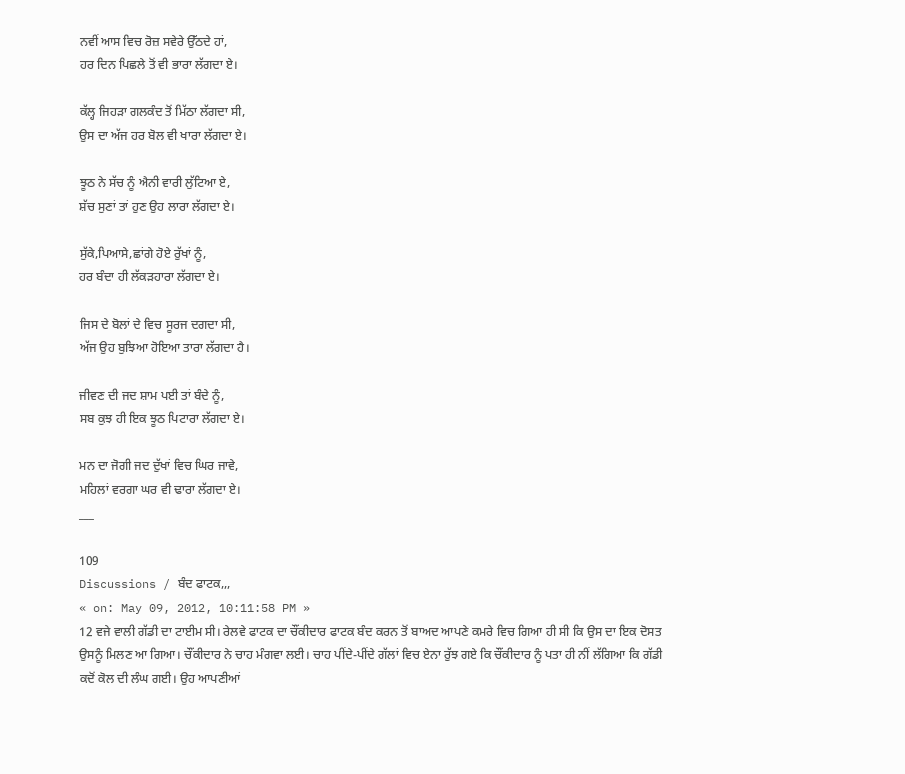ਨਵੀਂ ਆਸ ਵਿਚ ਰੋਜ਼ ਸਵੇਰੇ ਉੱਠਦੇ ਹਾਂ,
ਹਰ ਦਿਨ ਪਿਛਲੇ ਤੋਂ ਵੀ ਭਾਰਾ ਲੱਗਦਾ ਏ।

ਕੱਲ੍ਹ ਜਿਹੜਾ ਗਲਕੰਦ ਤੋਂ ਮਿੱਠਾ ਲੱਗਦਾ ਸੀ,
ਉਸ ਦਾ ਅੱਜ ਹਰ ਬੋਲ ਵੀ ਖਾਰਾ ਲੱਗਦਾ ਏ।

ਝੂਠ ਨੇ ਸੱਚ ਨੂੰ ਐਨੀ ਵਾਰੀ ਲੁੱਟਿਆ ਏ,
ਸ਼ੱਚ ਸੁਣਾਂ ਤਾਂ ਹੁਣ ਉਹ ਲਾਰਾ ਲੱਗਦਾ ਏ।

ਸੁੱਕੇ,ਪਿਆਸੇ,ਛਾਂਗੇ ਹੋਏ ਰੁੱਖਾਂ ਨੂੰ,
ਹਰ ਬੰਦਾ ਹੀ ਲੱਕੜਹਾਰਾ ਲੱਗਦਾ ਏ।

ਜਿਸ ਦੇ ਬੋਲਾਂ ਦੇ ਵਿਚ ਸੂਰਜ ਦਗਦਾ ਸੀ,
ਅੱਜ ਉਹ ਬੁਝਿਆ ਹੋਇਆ ਤਾਰਾ ਲੱਗਦਾ ਹੈ।

ਜੀਵਣ ਦੀ ਜਦ ਸ਼ਾਮ ਪਈ ਤਾਂ ਬੰਦੇ ਨੂੰ,
ਸਬ ਕੁਝ ਹੀ ਇਕ ਝੂਠ ਪਿਟਾਰਾ ਲੱਗਦਾ ਏ।

ਮਨ ਦਾ ਜੋਗੀ ਜਦ ਦੁੱਖਾਂ ਵਿਚ ਘਿਰ ਜਾਵੇ,
ਮਹਿਲਾਂ ਵਰਗਾ ਘਰ ਵੀ ਢਾਰਾ ਲੱਗਦਾ ਏ।
___

109
Discussions / ਬੰਦ ਫਾਟਕ,,,
« on: May 09, 2012, 10:11:58 PM »
12 ਵਜੇ ਵਾਲੀ ਗੱਡੀ ਦਾ ਟਾਈਮ ਸੀ। ਰੇਲਵੇ ਫਾਟਕ ਦਾ ਚੌਂਕੀਦਾਰ ਫਾਟਕ ਬੰਦ ਕਰਨ ਤੋਂ ਬਾਅਦ ਆਪਣੇ ਕਮਰੇ ਵਿਚ ਗਿਆ ਹੀ ਸੀ ਕਿ ਉਸ ਦਾ ਇਕ ਦੋਸਤ ਉਸਨੂੰ ਮਿਲਣ ਆ ਗਿਆ। ਚੌਂਕੀਦਾਰ ਨੇ ਚਾਹ ਮੰਗਵਾ ਲਈ। ਚਾਹ ਪੀਂਦੇ-ਪੀਂਦੇ ਗੱਲਾਂ ਵਿਚ ਏਨਾ ਰੁੱਝ ਗਏ ਕਿ ਚੌਂਕੀਦਾਰ ਨੂੰ ਪਤਾ ਹੀ ਨੀਂ ਲੱਗਿਆ ਕਿ ਗੱਡੀ ਕਦੋਂ ਕੋਲ ਦੀ ਲੰਘ ਗਈ। ਉਹ ਆਪਣੀਆਂ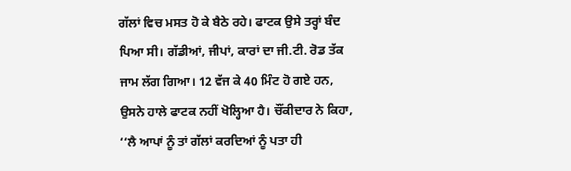ਗੱਲਾਂ ਵਿਚ ਮਸਤ ਹੋ ਕੇ ਬੈਠੇ ਰਹੇ। ਫਾਟਕ ਉਸੇ ਤਰ੍ਹਾਂ ਬੰਦ ਪਿਆ ਸੀ। ਗੱਡੀਆਂ, ਜੀਪਾਂ, ਕਾਰਾਂ ਦਾ ਜੀ.ਟੀ. ਰੋਡ ਤੱਕ ਜਾਮ ਲੱਗ ਗਿਆ। 12 ਵੱਜ ਕੇ 40 ਮਿੰਟ ਹੋ ਗਏ ਹਨ, ਉਸਨੇ ਹਾਲੇ ਫਾਟਕ ਨਹੀਂ ਖੋਲ੍ਹਿਆ ਹੈ। ਚੌਂਕੀਦਾਰ ਨੇ ਕਿਹਾ, ‘‘ਲੈ ਆਪਾਂ ਨੂੰ ਤਾਂ ਗੱਲਾਂ ਕਰਦਿਆਂ ਨੂੰ ਪਤਾ ਹੀ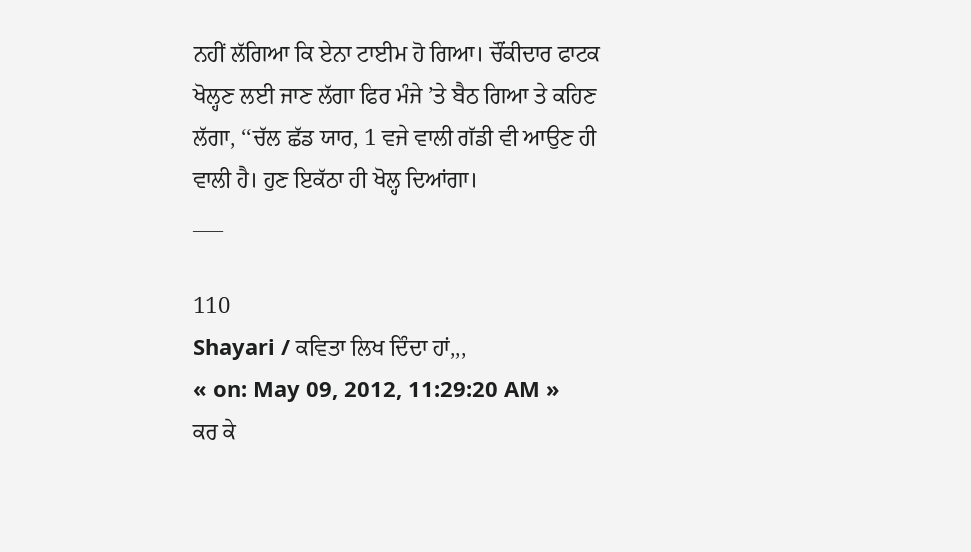ਨਹੀਂ ਲੱਗਿਆ ਕਿ ਏਨਾ ਟਾਈਮ ਹੋ ਗਿਆ। ਚੌਂਕੀਦਾਰ ਫਾਟਕ ਖੋਲ੍ਹਣ ਲਈ ਜਾਣ ਲੱਗਾ ਫਿਰ ਮੰਜੇ ’ਤੇ ਬੈਠ ਗਿਆ ਤੇ ਕਹਿਣ ਲੱਗਾ, ‘‘ਚੱਲ ਛੱਡ ਯਾਰ, 1 ਵਜੇ ਵਾਲੀ ਗੱਡੀ ਵੀ ਆਉਣ ਹੀ ਵਾਲੀ ਹੈ। ਹੁਣ ਇਕੱਠਾ ਹੀ ਖੋਲ੍ਹ ਦਿਆਂਗਾ।
___

110
Shayari / ਕਵਿਤਾ ਲਿਖ ਦਿੰਦਾ ਹਾਂ,,,
« on: May 09, 2012, 11:29:20 AM »
ਕਰ ਕੇ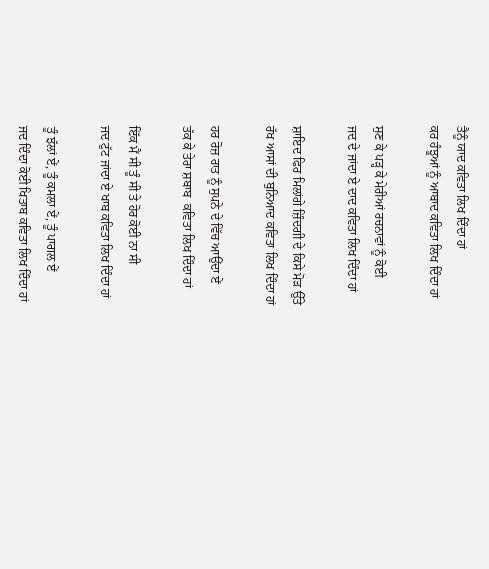ਤੈਨੂੰ ਯਾਦ ਕਵਿਤਾ ਲਿਖ ਦਿੰਦਾ ਹਾਂ
ਕਰ ਹੰਝੂਆਂ ਨੂੰ ਆਬਾਦ ਕਵਿਤਾ ਲਿਖ ਦਿੰਦਾ ਹਾਂ

ਸੁਣ ਕੇ ਪੜ੍ਹ ਕੇ ਮੇਰੀਆਂ ਰਚਨਾਵਾਂ ਨੂੰ ਕੋਈ
ਜਦ ਦੇ ਜਾਂਦਾ ਏ ਦਾਦ ਕਵਿਤਾ ਲਿਖ ਦਿੰਦਾ ਹਾਂ

ਸ਼ਾਇਦ ਫਿਰ ਮਿਲਾਂਗੇ ਜ਼ਿੰਦਗੀ ਦੇ ਕਿਸੇ ਮੋੜ ਉੱਤੇ
ਰੱਖ ਆਸਾਂ ਦੀ ਬੁਨਿਆਦ ਕਵਿਤਾ ਲਿਖ ਦਿੰਦਾ ਹਾਂ

ਹਰ ਰੋਜ਼ ਰਾਤ ਨੂੰ ਸੁਪਨੇ ਦੇ ਵਿੱਚ ਆਉਂਦਾ ਏਂ
ਤੱਕ ਕੇ ਤੇਰਾ ਸ਼ਬਾਬ  ਕਵਿਤਾ ਲਿਖ ਦਿੰਦਾ ਹਾਂ

ਇੱਕ ਮੈਂ ਸੀ ਤੂੰ ਸੀ ਤੇ ਹੋਰ ਕੋਈ ਨਾ ਸੀ
ਜਦ ਟੁੱਟ ਜਾਂਦਾ ਏ ਖਾਬ ਕਵਿਤਾ ਲਿਖ ਦਿੰਦਾ ਹਾਂ

ਤੂੰ ਝੱਲਾਂ ਏਂ, ਤੂੰ ਕਮਲਾ ਏਂ, ਤੂੰ ਪਾਗਲ ਏਂ
ਜਦ ਦਿੰਦਾ ਕੋਈ ਖਿਤਾਬ ਕਵਿਤਾ ਲਿਖ ਦਿੰਦਾ ਹਾਂ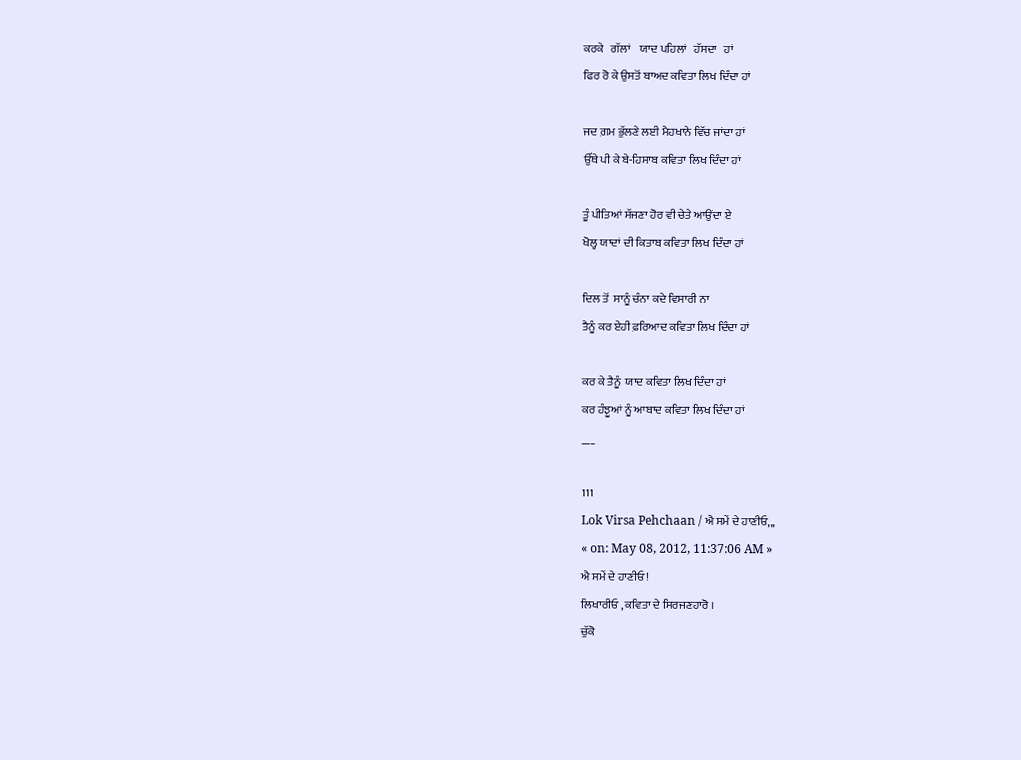ਕਰਕੇ   ਗੱਲਾਂ    ਯਾਦ ਪਹਿਲਾਂ   ਹੱਸਦਾ   ਹਾਂ
ਫਿਰ ਰੋ ਕੇ ਉਸਤੋਂ ਬਾਅਦ ਕਵਿਤਾ ਲਿਖ ਦਿੰਦਾ ਹਾਂ

ਜਦ ਗ਼ਮ ਭੁੱਲਣੇ ਲਈ ਮੈਹਖਾਨੇ ਵਿੱਚ ਜਾਂਦਾ ਹਾਂ
ਉੱਥੇ ਪੀ ਕੇ ਬੇ-ਹਿਸਾਬ ਕਵਿਤਾ ਲਿਖ ਦਿੰਦਾ ਹਾਂ

ਤੂੰ ਪੀਤਿਆਂ ਸੱਜਣਾ ਹੋਰ ਵੀ ਚੇਤੇ ਆਉਂਦਾ ਏ
ਖੋਲ੍ਹ ਯਾਦਾਂ ਦੀ ਕਿਤਾਬ ਕਵਿਤਾ ਲਿਖ ਦਿੰਦਾ ਹਾਂ

ਦਿਲ ਤੋਂ  ਸਾਨੂੰ ਚੰਨਾ ਕਦੇ ਵਿਸਾਰੀ ਨਾ
ਤੈਨੂੰ ਕਰ ਏਹੀ ਫ਼ਰਿਆਦ ਕਵਿਤਾ ਲਿਖ ਦਿੰਦਾ ਹਾਂ

ਕਰ ਕੇ ਤੈਨੂੰ  ਯਾਦ ਕਵਿਤਾ ਲਿਖ ਦਿੰਦਾ ਹਾਂ
ਕਰ ਹੰਝੂਆਂ ਨੂੰ ਆਬਾਦ ਕਵਿਤਾ ਲਿਖ ਦਿੰਦਾ ਹਾਂ
___

111
Lok Virsa Pehchaan / ਐ ਸਮੇਂ ਦੇ ਹਾਣੀਓ,,,
« on: May 08, 2012, 11:37:06 AM »
ਐ ਸਮੇਂ ਦੇ ਹਾਣੀਓ !
ਲਿਖਾਰੀਓ , ਕਵਿਤਾ ਦੇ ਸਿਰਜਣਹਾਰੋ ।
ਚੁੱਕੋ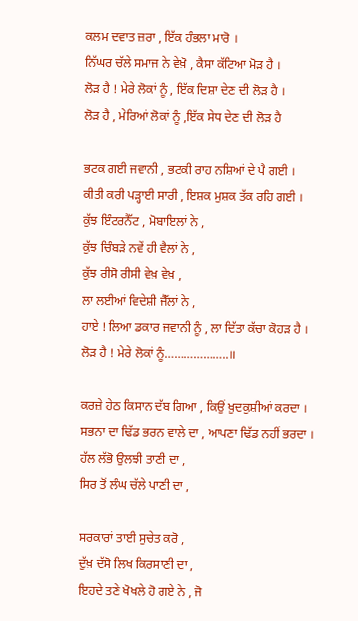ਕਲਮ ਦਵਾਤ ਜ਼ਰਾ , ਇੱਕ ਹੰਭਲਾ ਮਾਰੋ ।
ਨਿੱਘਰ ਚੱਲੇ ਸਮਾਜ ਨੇ ਵੇਖ਼ੋ , ਕੈਸਾ ਕੱਟਿਆ ਮੋੜ ਹੈ ।
ਲੋੜ ਹੈ ! ਮੇਰੇ ਲੋਕਾਂ ਨੂੰ , ਇੱਕ ਦਿਸ਼ਾ ਦੇਣ ਦੀ ਲੋੜ ਹੈ ।
ਲੋੜ ਹੈ , ਮੇਰਿਆਂ ਲੋਕਾਂ ਨੂੰ ,ਇੱਕ ਸੇਧ ਦੇਣ ਦੀ ਲੋੜ ਹੈ

ਭਟਕ ਗਈ ਜਵਾਨੀ , ਭਟਕੀ ਰਾਹ ਨਸ਼ਿਆਂ ਦੇ ਪੈ ਗਈ ।
ਕੀਤੀ ਕਰੀ ਪੜ੍ਹਾਈ ਸਾਰੀ , ਇਸ਼ਕ ਮੁਸ਼ਕ ਤੱਕ ਰਹਿ ਗਈ ।
ਕੁੱਝ ਇੰਟਰਨੈੱਟ , ਮੋਬਾਇਲਾਂ ਨੇ ,
ਕੁੱਝ ਚਿੰਬੜੇ ਨਵੇਂ ਹੀ ਵੈਲਾਂ ਨੇ ,
ਕੁੱਝ ਰੀਸੋ ਰੀਸੀ ਵੇਖ਼ ਵੇਖ਼ ,
ਲਾ ਲਈਆਂ ਵਿਦੇਸ਼ੀ ਜੈੱਲਾਂ ਨੇ ,
ਹਾਏ ! ਲਿਆ ਡਕਾਰ ਜਵਾਨੀ ਨੂੰ , ਲਾ ਦਿੱਤਾ ਕੱਚਾ ਕੋਹੜ ਹੈ ।
ਲੋੜ ਹੈ ! ਮੇਰੇ ਲੋਕਾਂ ਨੂੰ………………..॥

ਕਰਜ਼ੇ ਹੇਠ ਕਿਸਾਨ ਦੱਬ ਗਿਆ , ਕਿਉਂ ਖ਼ੁਦਕੁਸ਼ੀਆਂ ਕਰਦਾ ।
ਸਭਨਾ ਦਾ ਢਿੱਡ ਭਰਨ ਵਾਲੇ ਦਾ , ਆਪਣਾ ਢਿੱਡ ਨਹੀਂ ਭਰਦਾ ।
ਹੱਲ ਲੱਭੋ ਉਲਝੀ ਤਾਣੀ ਦਾ ,
ਸਿਰ ਤੋਂ ਲੰਘ ਚੱਲੇ ਪਾਣੀ ਦਾ ,

ਸਰਕਾਰਾਂ ਤਾਈ ਸੁਚੇਤ ਕਰੋ ,
ਦੁੱਖ਼ ਦੱਸੋ ਲਿਖ ਕਿਰਸਾਣੀ ਦਾ ,
ਇਹਦੇ ਤਣੇ ਖੋਖਲੇ ਹੋ ਗਏ ਨੇ , ਜੋ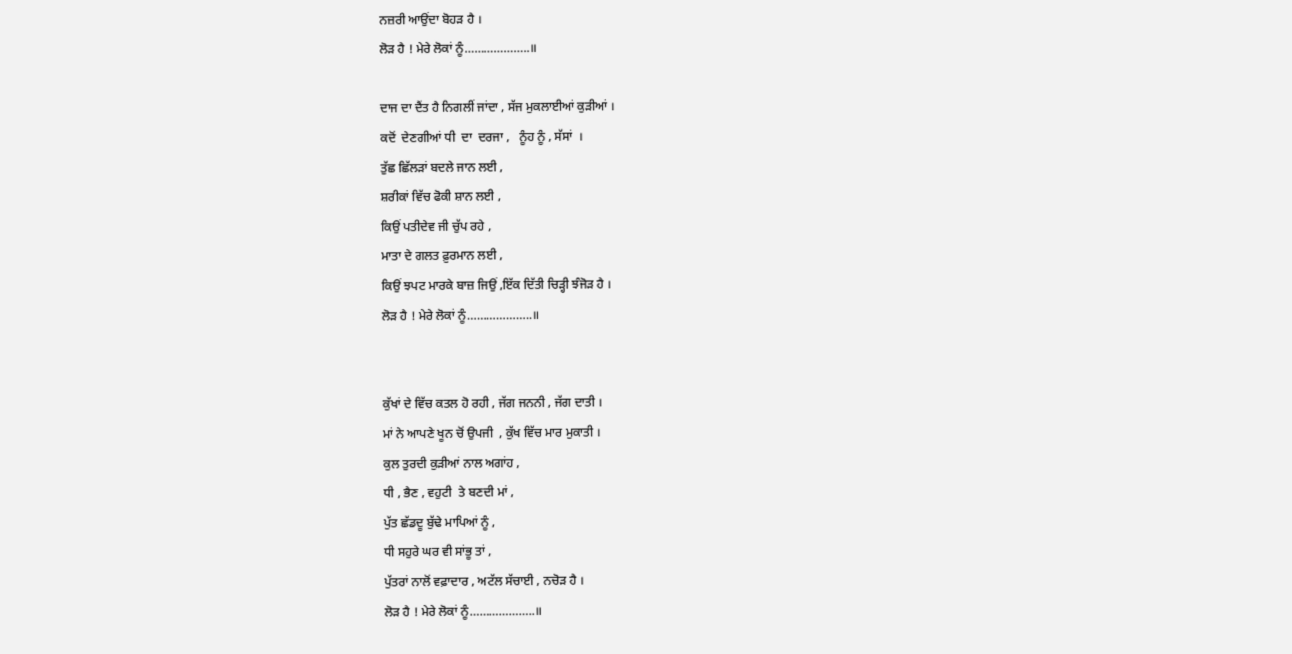ਨਜ਼ਰੀ ਆਉਂਦਾ ਬੋਹੜ ਹੈ ।
ਲੋੜ ਹੈ ! ਮੇਰੇ ਲੋਕਾਂ ਨੂੰ………………..॥

ਦਾਜ ਦਾ ਦੈਂਤ ਹੈ ਨਿਗਲੀਂ ਜਾਂਦਾ , ਸੱਜ ਮੁਕਲਾਈਆਂ ਕੁੜੀਆਂ ।
ਕਦੋਂ  ਦੇਣਗੀਆਂ ਧੀ  ਦਾ  ਦਰਜਾ ,   ਨੂੰਹ ਨੂੰ , ਸੱਸਾਂ  ।
ਤੁੱਛ ਛਿੱਲੜਾਂ ਬਦਲੇ ਜਾਨ ਲਈ ,
ਸ਼ਰੀਕਾਂ ਵਿੱਚ ਫੋਕੀ ਸ਼ਾਨ ਲਈ ,
ਕਿਉਂ ਪਤੀਦੇਵ ਜੀ ਚੁੱਪ ਰਹੇ ,
ਮਾਤਾ ਦੇ ਗਲਤ ਫ਼ੁਰਮਾਨ ਲਈ ,
ਕਿਉਂ ਝਪਟ ਮਾਰਕੇ ਬਾਜ਼ ਜਿਉਂ ,ਇੱਕ ਦਿੱਤੀ ਚਿੜ੍ਹੀ ਝੰਜੋੜ ਹੈ ।
ਲੋੜ ਹੈ ! ਮੇਰੇ ਲੋਕਾਂ ਨੂੰ………………..॥


ਕੁੱਖਾਂ ਦੇ ਵਿੱਚ ਕਤਲ ਹੋ ਰਹੀ , ਜੱਗ ਜਨਨੀ , ਜੱਗ ਦਾਤੀ ।
ਮਾਂ ਨੇ ਆਪਣੇ ਖੂਨ ਚੋਂ ਉਪਜੀ  , ਕੁੱਖ ਵਿੱਚ ਮਾਰ ਮੁਕਾਤੀ ।
ਕੁਲ ਤੁਰਦੀ ਕੁੜੀਆਂ ਨਾਲ ਅਗਾਂਹ ,
ਧੀ , ਭੈਣ , ਵਹੁਟੀ  ਤੇ ਬਣਦੀ ਮਾਂ ,
ਪੁੱਤ ਛੱਡਦੂ ਬੁੱਢੇ ਮਾਪਿਆਂ ਨੂੰ ,
ਧੀ ਸਹੁਰੇ ਘਰ ਵੀ ਸਾਂਭੂ ਤਾਂ ,
ਪੁੱਤਰਾਂ ਨਾਲੋਂ ਵਫ਼ਾਦਾਰ , ਅਟੱਲ ਸੱਚਾਈ , ਨਚੋੜ ਹੈ ।
ਲੋੜ ਹੈ ! ਮੇਰੇ ਲੋਕਾਂ ਨੂੰ………………..॥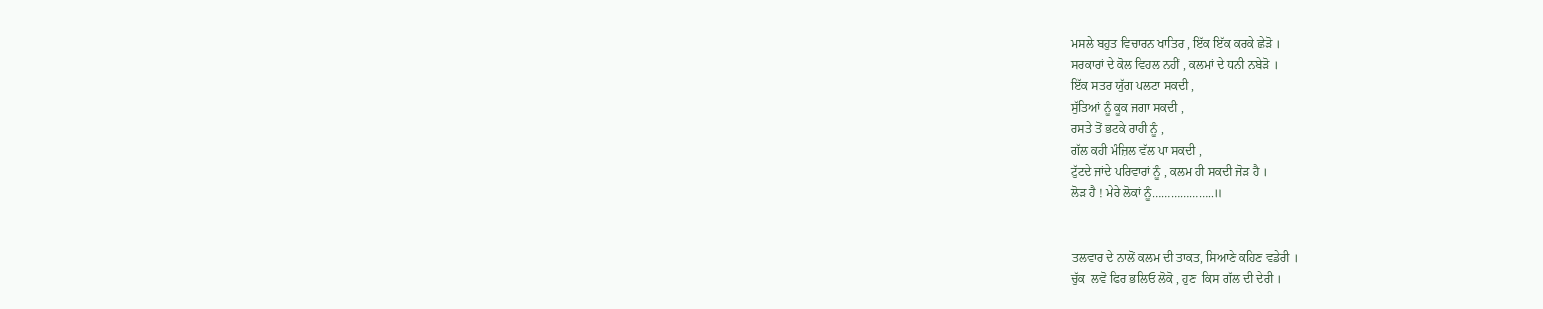ਮਸਲੇ ਬਹੁਤ ਵਿਚਾਰਨ ਖਾਤਿਰ , ਇੱਕ ਇੱਕ ਕਰਕੇ ਛੇੜੋ ।
ਸਰਕਾਰਾਂ ਦੇ ਕੋਲ ਵਿਹਲ ਨਹੀਂ , ਕਲਮਾਂ ਦੇ ਧਨੀ ਨਬੇੜੋ ।
ਇੱਕ ਸਤਰ ਯੁੱਗ ਪਲਟਾ ਸਕਦੀ ,
ਸੁੱਤਿਆਂ ਨੂੰ ਕੂਕ ਜਗਾ ਸਕਦੀ ,
ਰਸਤੇ ਤੋਂ ਭਟਕੇ ਰਾਹੀ ਨੂੰ ,
ਗੱਲ ਕਹੀ ਮੰਜ਼ਿਲ ਵੱਲ ਪਾ ਸਕਦੀ ,
ਟੁੱਟਦੇ ਜਾਂਦੇ ਪਰਿਵਾਰਾਂ ਨੂੰ , ਕਲਮ ਹੀ ਸਕਦੀ ਜੋੜ ਹੈ ।
ਲੋੜ ਹੈ ! ਮੇਰੇ ਲੋਕਾਂ ਨੂੰ………………..॥


ਤਲਵਾਰ ਦੇ ਨਾਲੋਂ ਕਲਮ ਦੀ ਤਾਕਤ, ਸਿਆਣੇ ਕਹਿਣ ਵਡੇਰੀ ।
ਚੁੱਕ  ਲਵੋ ਫਿਰ ਭਲਿਓ ਲੋਕੋ , ਹੁਣ  ਕਿਸ ਗੱਲ ਦੀ ਦੇਰੀ ।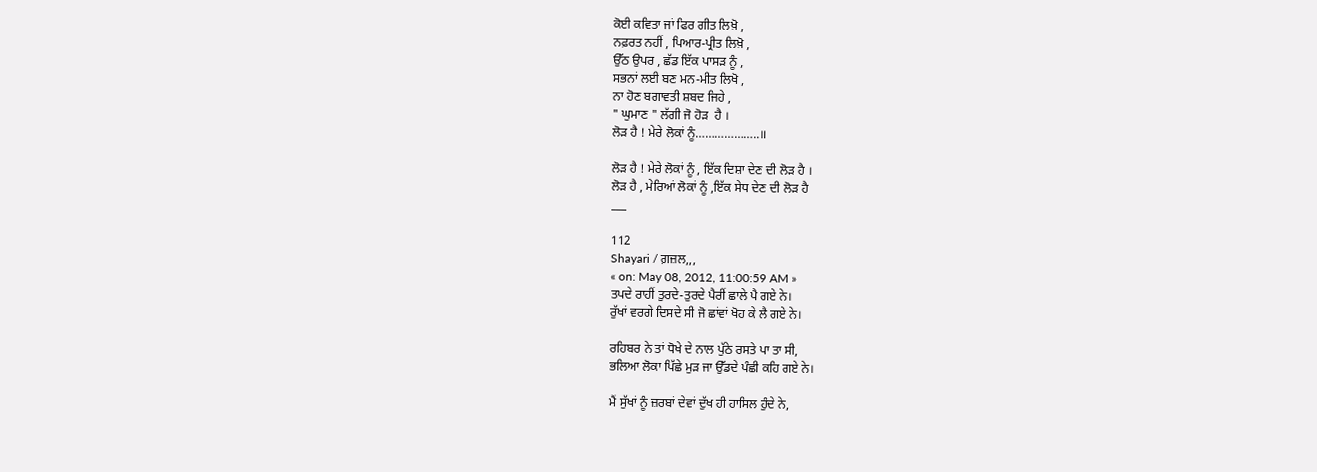ਕੋਈ ਕਵਿਤਾ ਜਾਂ ਫਿਰ ਗੀਤ ਲਿਖ਼ੋ ,
ਨਫ਼ਰਤ ਨਹੀਂ , ਪਿਆਰ-ਪ੍ਰੀਤ ਲਿਖ਼ੋ ,
ਉੱਠ ਉਪਰ , ਛੱਡ ਇੱਕ ਪਾਸੜ ਨੂੰ ,
ਸਭਨਾਂ ਲਈ ਬਣ ਮਨ-ਮੀਤ ਲਿਖੋ ,
ਨਾ ਹੋਣ ਬਗਾਵਤੀ ਸ਼ਬਦ ਜਿਹੇ ,
" ਘੁਮਾਣ " ਲੱਗੀ ਜੋ ਹੋੜ  ਹੈ ।
ਲੋੜ ਹੈ ! ਮੇਰੇ ਲੋਕਾਂ ਨੂੰ………………..॥

ਲੋੜ ਹੈ ! ਮੇਰੇ ਲੋਕਾਂ ਨੂੰ , ਇੱਕ ਦਿਸ਼ਾ ਦੇਣ ਦੀ ਲੋੜ ਹੈ ।
ਲੋੜ ਹੈ , ਮੇਰਿਆਂ ਲੋਕਾਂ ਨੂੰ ,ਇੱਕ ਸੇਧ ਦੇਣ ਦੀ ਲੋੜ ਹੈ
___

112
Shayari / ਗ਼ਜ਼ਲ,,,
« on: May 08, 2012, 11:00:59 AM »
ਤਪਦੇ ਰਾਹੀਂ ਤੁਰਦੇ-ਤੁਰਦੇ ਪੈਰੀਂ ਛਾਲੇ ਪੈ ਗਏ ਨੇ।
ਰੁੱਖਾਂ ਵਰਗੇ ਦਿਸਦੇ ਸੀ ਜੋ ਛਾਂਵਾਂ ਖੋਹ ਕੇ ਲੈ ਗਏ ਨੇ।

ਰਹਿਬਰ ਨੇ ਤਾਂ ਧੋਖੇ ਦੇ ਨਾਲ ਪੁੱਠੇ ਰਸਤੇ ਪਾ ਤਾ ਸੀ,
ਭਲਿਆ ਲੋਕਾ ਪਿੱਛੇ ਮੁੜ ਜਾ ਉੱਡਦੇ ਪੰਛੀ ਕਹਿ ਗਏ ਨੇ।

ਮੈਂ ਸੁੱਖਾਂ ਨੂੰ ਜ਼ਰਬਾਂ ਦੇਵਾਂ ਦੁੱਖ ਹੀ ਹਾਸਿਲ ਹੁੰਦੇ ਨੇ,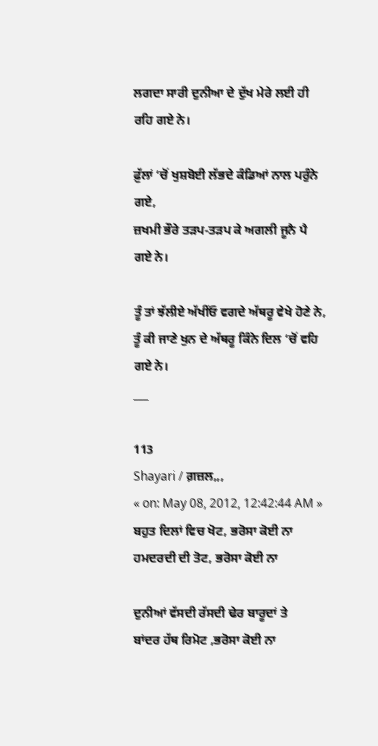ਲਗਦਾ ਸਾਰੀ ਦੁਨੀਆ ਦੇ ਦੁੱਖ ਮੇਰੇ ਲਈ ਹੀ ਰਹਿ ਗਏ ਨੇ।

ਫ਼ੁੱਲਾਂ ‘ਚੋਂ ਖੁਸ਼ਬੋਈ ਲੱਭਦੇ ਕੰਡਿਆਂ ਨਾਲ ਪਰੁੰਨੇ ਗਏ,
ਜ਼ਖਮੀ ਭੌਰੇ ਤੜਪ-ਤੜਪ ਕੇ ਅਗਲੀ ਜੂਨੈ ਪੈ ਗਏ ਨੇ।

ਤੂੰ ਤਾਂ ਝੱਲੀਏ ਅੱਖੀਂਓ ਵਗਦੇ ਅੱਥਰੂ ਵੇਖੇ ਹੋਣੇ ਨੇ,
ਤੂੰ ਕੀ ਜਾਣੇ ਖੁਨ ਦੇ ਅੱਥਰੂ ਕਿੰਨੇ ਦਿਲ ‘ਚੋਂ ਵਹਿ ਗਏ ਨੇ।
___

113
Shayari / ਗ਼ਜ਼ਲ,,,
« on: May 08, 2012, 12:42:44 AM »
ਬਹੁਤ ਦਿਲਾਂ ਵਿਚ ਖੋਟ, ਭਰੋਸਾ ਕੋਈ ਨਾ
ਹਮਦਰਦੀ ਦੀ ਤੋਟ, ਭਰੋਸਾ ਕੋਈ ਨਾ

ਦੁਨੀਆਂ ਵੱਸਦੀ ਰੱਸਦੀ ਢੇਰ ਬਾਰੂਦਾਂ ਤੇ
ਬਾਂਦਰ ਹੱਥ ਰਿਮੋਟ ,ਭਰੋਸਾ ਕੋਈ ਨਾ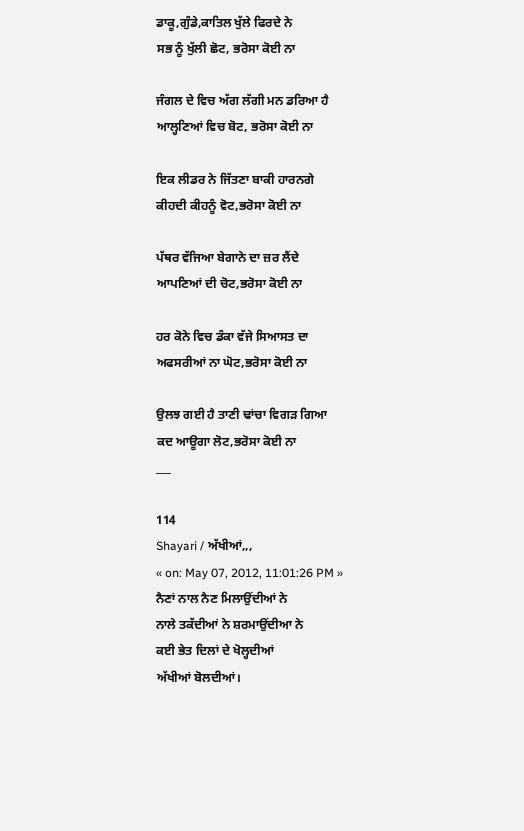ਡਾਕੂ,ਗੁੰਡੇ,ਕਾਤਿਲ ਖੁੱਲੇ ਫਿਰਦੇ ਨੇ
ਸਭ ਨੂੰ ਖੁੱਲੀ ਛੋਟ, ਭਰੋਸਾ ਕੋਈ ਨਾ

ਜੰਗਲ ਦੇ ਵਿਚ ਅੱਗ ਲੱਗੀ ਮਨ ਡਰਿਆ ਹੈ
ਆਲ੍ਹਣਿਆਂ ਵਿਚ ਬੋਟ, ਭਰੋਸਾ ਕੋਈ ਨਾ

ਇਕ ਲੀਡਰ ਨੇ ਜਿੱਤਣਾ ਬਾਕੀ ਹਾਰਨਗੇ
ਕੀਹਦੀ ਕੀਹਨੂੰ ਵੋਟ,ਭਰੋਸਾ ਕੋਈ ਨਾ

ਪੱਥਰ ਵੱਜਿਆ ਬੇਗਾਨੇ ਦਾ ਜ਼ਰ ਲੈਂਦੇ
ਆਪਣਿਆਂ ਦੀ ਚੋਟ,ਭਰੋਸਾ ਕੋਈ ਨਾ

ਹਰ ਕੋਨੇ ਵਿਚ ਡੰਕਾ ਵੱਜੇ ਸਿਆਸਤ ਦਾ
ਅਫਸਰੀਆਂ ਨਾ ਘੋਟ,ਭਰੋਸਾ ਕੋਈ ਨਾ

ਉਲਝ ਗਈ ਹੈ ਤਾਣੀ ਢਾਂਚਾ ਵਿਗੜ ਗਿਆ
ਕਦ ਆਊਗਾ ਲੋਟ,ਭਰੋਸਾ ਕੋਈ ਨਾ
___

114
Shayari / ਅੱਖੀਆਂ,,,
« on: May 07, 2012, 11:01:26 PM »
ਨੈਣਾਂ ਨਾਲ ਨੈਣ ਮਿਲਾਉਂਦੀਆਂ ਨੇ
ਨਾਲੇ ਤਕੱਦੀਆਂ ਨੇ ਸ਼ਰਮਾਉਂਦੀਆ ਨੇ
ਕਈ ਭੇਤ ਦਿਲਾਂ ਦੇ ਖੋਲ੍ਹਦੀਆਂ
ਅੱਖੀਆਂ ਬੋਲਦੀਆਂ।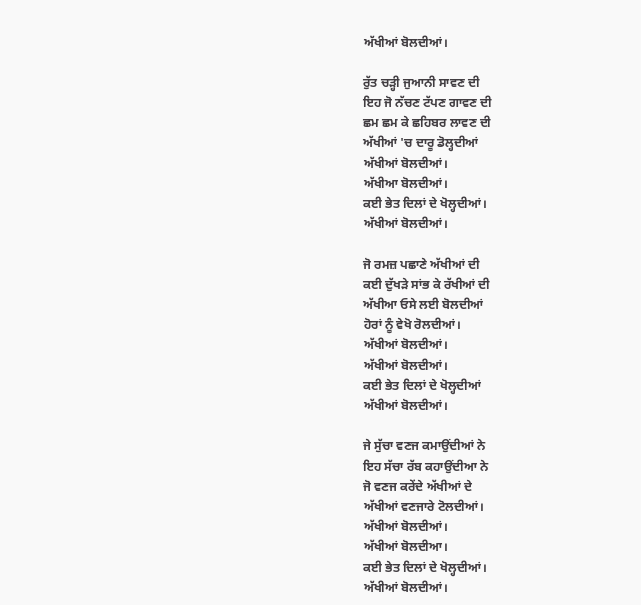ਅੱਖੀਆਂ ਬੋਲਦੀਆਂ।

ਰੁੱਤ ਚੜ੍ਹੀ ਜੁਆਨੀ ਸਾਵਣ ਦੀ
ਇਹ ਜੋ ਨੱਚਣ ਟੱਪਣ ਗਾਵਣ ਦੀ
ਛਮ ਛਮ ਕੇ ਛਹਿਬਰ ਲਾਵਣ ਦੀ
ਅੱਖੀਆਂ 'ਚ ਦਾਰੂ ਡੋਲ੍ਹਦੀਆਂ
ਅੱਖੀਆਂ ਬੋਲਦੀਆਂ।
ਅੱਖੀਆ ਬੋਲਦੀਆਂ।
ਕਈ ਭੇਤ ਦਿਲਾਂ ਦੇ ਖੋਲ੍ਹਦੀਆਂ।
ਅੱਖੀਆਂ ਬੋਲਦੀਆਂ।

ਜੋ ਰਮਜ਼ ਪਛਾਣੇ ਅੱਖੀਆਂ ਦੀ
ਕਈ ਦੁੱਖੜੇ ਸਾਂਭ ਕੇ ਰੱਖੀਆਂ ਦੀ
ਅੱਖੀਆ ਓਸੇ ਲਈ ਬੋਲਦੀਆਂ
ਹੋਰਾਂ ਨੂੰ ਵੇਖੋ ਰੋਲਦੀਆਂ।
ਅੱਖੀਆਂ ਬੋਲਦੀਆਂ।
ਅੱਖੀਆਂ ਬੋਲਦੀਆਂ।
ਕਈ ਭੇਤ ਦਿਲਾਂ ਦੇ ਖੋਲ੍ਹਦੀਆਂ
ਅੱਖੀਆਂ ਬੋਲਦੀਆਂ।

ਜੇ ਸੁੱਚਾ ਵਣਜ ਕਮਾਉਂਦੀਆਂ ਨੇ
ਇਹ ਸੱਚਾ ਰੱਬ ਕਹਾਉਂਦੀਆ ਨੇ
ਜੋ ਵਣਜ ਕਰੇਂਦੇ ਅੱਖੀਆਂ ਦੇ
ਅੱਖੀਆਂ ਵਣਜਾਰੇ ਟੋਲਦੀਆਂ।
ਅੱਖੀਆਂ ਬੋਲਦੀਆਂ।
ਅੱਖੀਆਂ ਬੋਲਦੀਆ।
ਕਈ ਭੇਤ ਦਿਲਾਂ ਦੇ ਖੋਲ੍ਹਦੀਆਂ।
ਅੱਖੀਆਂ ਬੋਲਦੀਆਂ।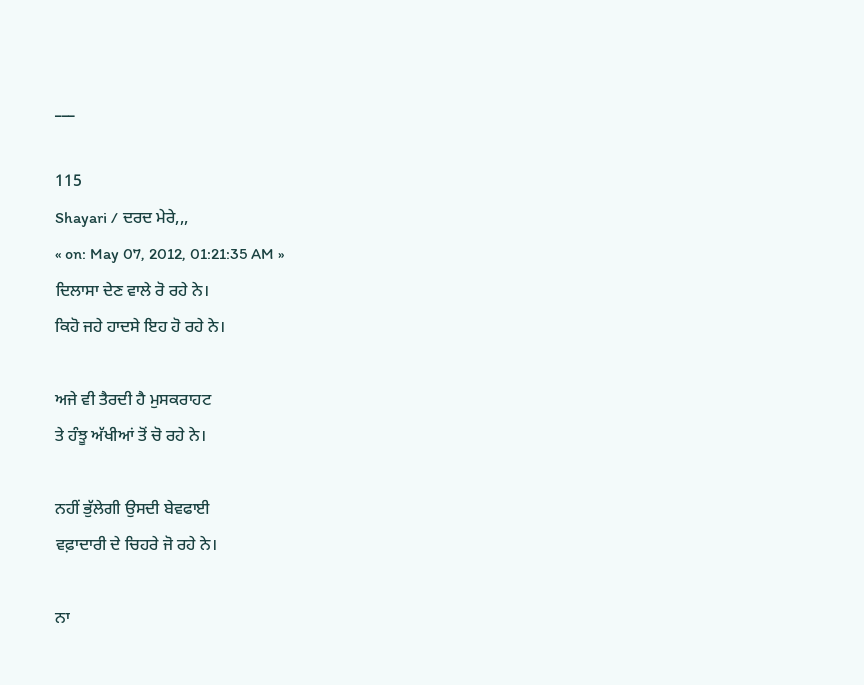___

115
Shayari / ਦਰਦ ਮੇਰੇ,,,
« on: May 07, 2012, 01:21:35 AM »
ਦਿਲਾਸਾ ਦੇਣ ਵਾਲੇ ਰੋ ਰਹੇ ਨੇ।
ਕਿਹੋ ਜਹੇ ਹਾਦਸੇ ਇਹ ਹੋ ਰਹੇ ਨੇ।

ਅਜੇ ਵੀ ਤੈਰਦੀ ਹੈ ਮੁਸਕਰਾਹਟ
ਤੇ ਹੰਝੂ ਅੱਖੀਆਂ ਤੋਂ ਚੋ ਰਹੇ ਨੇ।

ਨਹੀਂ ਭੁੱਲੇਗੀ ਉਸਦੀ ਬੇਵਫਾਈ
ਵਫ਼ਾਦਾਰੀ ਦੇ ਚਿਹਰੇ ਜੋ ਰਹੇ ਨੇ।

ਨਾ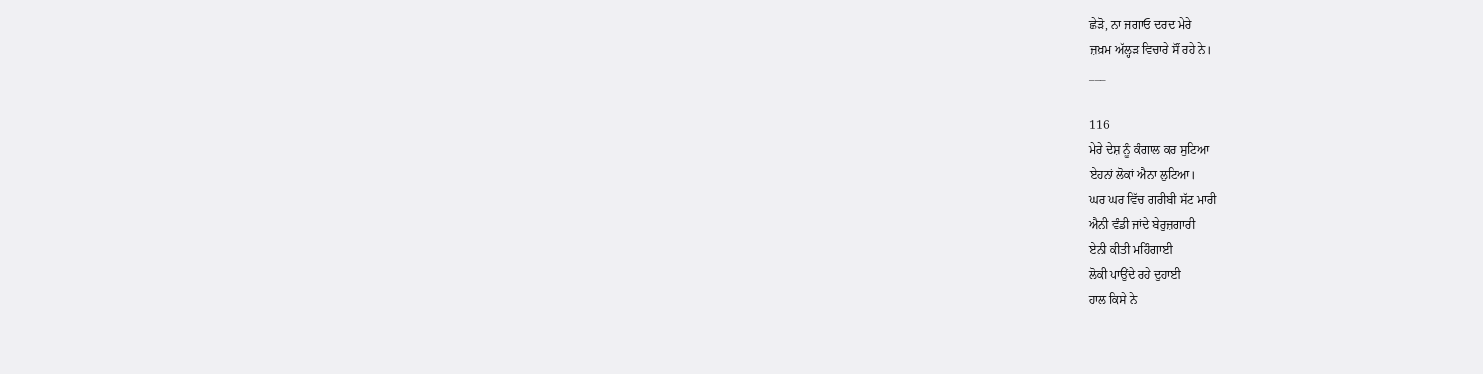ਛੇੜੋ, ਨਾ ਜਗਾਓ ਦਰਦ ਮੇਰੇ
ਜ਼ਖ਼ਮ ਅੱਲ੍ਹੜ ਵਿਚਾਰੇ ਸੌਂ ਰਹੇ ਨੇ।
___

116
ਮੇਰੇ ਦੇਸ਼ ਨੂੰ ਕੰਗਾਲ ਕਰ ਸੁਟਿਆ
ਏਹਨਾਂ ਲੋਕਾਂ ਐਨਾ ਲੁਟਿਆ।
ਘਰ ਘਰ ਵਿੱਚ ਗਰੀਬੀ ਸੱਟ ਮਾਰੀ
ਐਨੀ ਵੰਡੀ ਜਾਂਦੇ ਬੇਰੁਜ਼ਗਾਰੀ
ਏਨੀ ਕੀਤੀ ਮਹਿੰਗਾਈ
ਲੋਕੀ ਪਾਉਂਦੇ ਰਹੇ ਦੁਹਾਈ
ਹਾਲ ਕਿਸੇ ਨੇ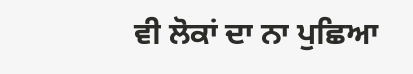ਵੀ ਲੋਕਾਂ ਦਾ ਨਾ ਪੁਛਿਆ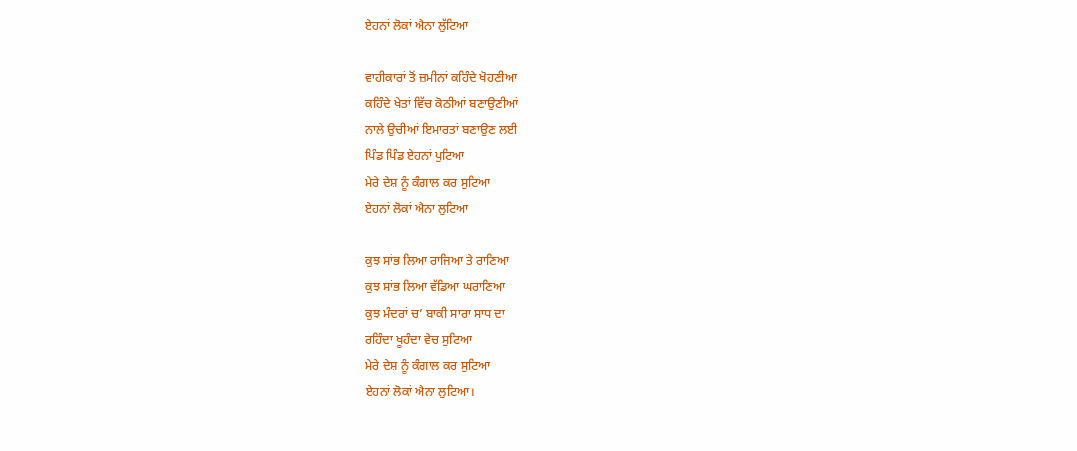ਏਹਨਾਂ ਲੋਕਾਂ ਐਨਾ ਲੁੱਟਿਆ

ਵਾਹੀਕਾਰਾਂ ਤੋਂ ਜ਼ਮੀਨਾਂ ਕਹਿੰਦੇ ਖੋਹਣੀਆ
ਕਹਿੰਦੇ ਖੇਤਾਂ ਵਿੱਚ ਕੋਠੀਆਂ ਬਣਾਉਣੀਆਂ
ਨਾਲੇ ਉਚੀਆਂ ਇਮਾਰਤਾਂ ਬਣਾਉਣ ਲਈ
ਪਿੰਡ ਪਿੰਡ ਏਹਨਾਂ ਪੁਟਿਆ
ਮੇਰੇ ਦੇਸ਼ ਨੂੰ ਕੰਗਾਲ ਕਰ ਸੁਟਿਆ
ਏਹਨਾਂ ਲੋਕਾਂ ਐਨਾ ਲੁਟਿਆ

ਕੁਝ ਸਾਂਭ ਲਿਆ ਰਾਜਿਆ ਤੇ ਰਾਣਿਆ
ਕੁਝ ਸਾਂਭ ਲਿਆ ਵੱਡਿਆ ਘਰਾਣਿਆ
ਕੁਝ ਮੰਦਰਾਂ ਚ’ ਬਾਕੀ ਸਾਰਾ ਸਾਧ ਦਾ
ਰਹਿੰਦਾ ਖੂਹੰਦਾ ਵੇਚ ਸੁਟਿਆ
ਮੇਰੇ ਦੇਸ਼ ਨੂੰ ਕੰਗਾਲ ਕਰ ਸੁਟਿਆ
ਏਹਨਾਂ ਲੋਕਾਂ ਐਨਾ ਲੁਟਿਆ।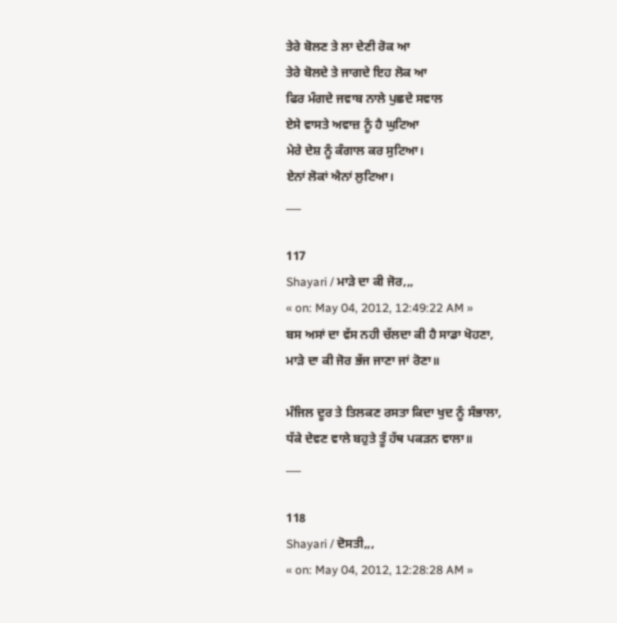ਤੇਰੇ ਬੋਲਣ ਤੇ ਲਾ ਦੇਣੀ ਰੋਕ ਆ
ਤੇਰੇ ਬੋਲਦੇ ਤੇ ਜਾਗਦੇ ਇਹ ਲੋਕ ਆ
ਫਿਰ ਮੰਗਦੇ ਜਵਾਬ ਨਾਲੇ ਪੁਛਦੇ ਸਵਾਲ
ਏਸੇ ਵਾਸਤੇ ਅਵਾਜ਼ ਨੂੰ ਹੈ ਘੁਟਿਆ
ਮੇਰੇ ਦੇਸ਼ ਨੂੰ ਕੰਗਾਲ ਕਰ ਸੁਟਿਆ।
ਏਨਾਂ ਲੋਕਾਂ ਐਨਾਂ ਲੁਟਿਆ।
___

117
Shayari / ਮਾੜੇ ਦਾ ਕੀ ਜੋਰ,,,
« on: May 04, 2012, 12:49:22 AM »
ਬਸ ਅਸਾਂ ਦਾ ਵੱਸ ਨਹੀ ਚੱਲਦਾ ਕੀ ਹੈ ਸਾਡਾ ਖੋਹਣਾ,
ਮਾੜੇ ਦਾ ਕੀ ਜੋਰ ਭੱਜ ਜਾਣਾ ਜਾਂ ਰੋਣਾ॥

ਮੰਜਿਲ ਦੂਰ ਤੇ ਤਿਲਕਣ ਰਸਤਾ ਕਿਦਾ ਖੁਦ ਨੂੰ ਸੰਭਾਲਾ,
ਧੱਕੇ ਦੇਵਣ ਵਾਲੇ ਬਹੁਤੇ ਤੂੰ ਹੱਥ ਪਕੜਨ ਵਾਲਾ॥
___

118
Shayari / ਦੋਸਤੀ,,,
« on: May 04, 2012, 12:28:28 AM »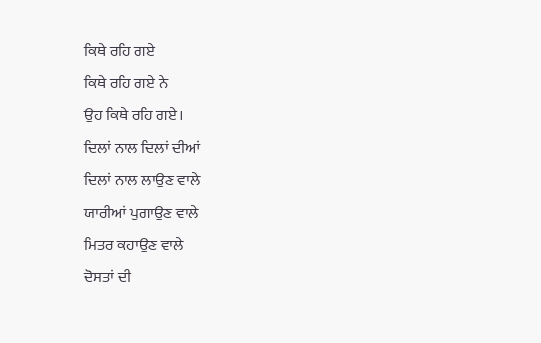ਕਿਥੇ ਰਹਿ ਗਏ
ਕਿਥੇ ਰਹਿ ਗਏ ਨੇ
ਉਹ ਕਿਥੇ ਰਹਿ ਗਏ।
ਦਿਲਾਂ ਨਾਲ ਦਿਲਾਂ ਦੀਆਂ
ਦਿਲਾਂ ਨਾਲ ਲਾਉਣ ਵਾਲੇ
ਯਾਰੀਆਂ ਪੁਗਾਉਣ ਵਾਲੇ
ਮਿਤਰ ਕਹਾਉਣ ਵਾਲੇ
ਦੋਸਤਾਂ ਦੀ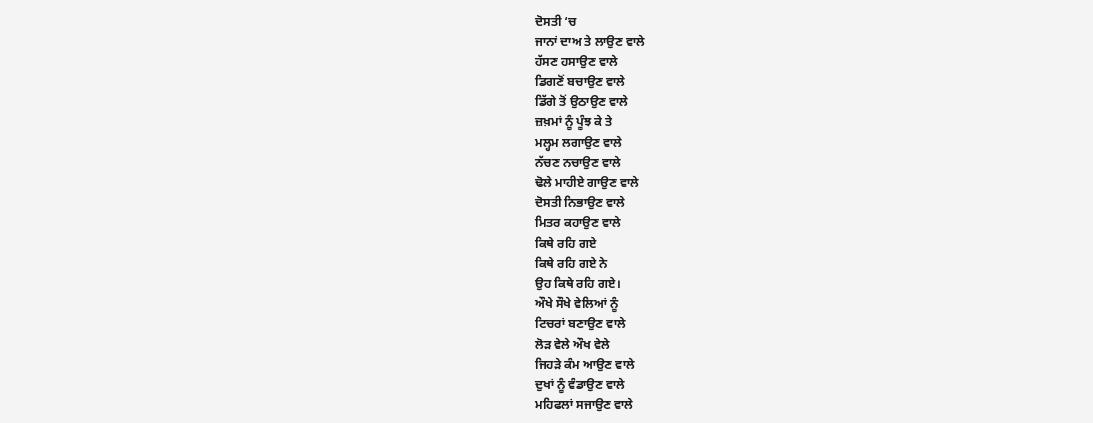ਦੋਸਤੀ ‘ਚ
ਜਾਨਾਂ ਦਾਅ ਤੇ ਲਾਉਣ ਵਾਲੇ
ਹੱਸਣ ਹਸਾਉਣ ਵਾਲੇ
ਡਿਗਣੋਂ ਬਚਾਉਣ ਵਾਲੇ
ਡਿੱਗੇ ਤੋਂ ਉਠਾਉਣ ਵਾਲੇ
ਜ਼ਖ਼ਮਾਂ ਨੂੰ ਪੂੰਝ ਕੇ ਤੇ
ਮਲ੍ਹਮ ਲਗਾਉਣ ਵਾਲੇ
ਨੱਚਣ ਨਚਾਉਣ ਵਾਲੇ
ਢੋਲੇ ਮਾਹੀਏ ਗਾਉਣ ਵਾਲੇ
ਦੋਸਤੀ ਨਿਭਾਉਣ ਵਾਲੇ
ਮਿਤਰ ਕਹਾਉਣ ਵਾਲੇ
ਕਿਥੇ ਰਹਿ ਗਏ
ਕਿਥੇ ਰਹਿ ਗਏ ਨੇ
ਉਹ ਕਿਥੇ ਰਹਿ ਗਏ।
ਔਖੇ ਸੌਖੇ ਵੇਲਿਆਂ ਨੂੰ
ਟਿਚਰਾਂ ਬਣਾਉਣ ਵਾਲੇ
ਲੋੜ ਵੇਲੇ ਔਖ ਵੇਲੇ
ਜਿਹੜੇ ਕੰਮ ਆਉਣ ਵਾਲੇ
ਦੁਖਾਂ ਨੂੰ ਵੰਡਾਉਣ ਵਾਲੇ
ਮਹਿਫਲਾਂ ਸਜਾਉਣ ਵਾਲੇ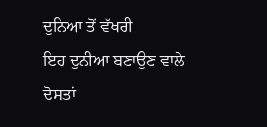ਦੁਨਿਆ ਤੋਂ ਵੱਖਰੀ
ਇਹ ਦੁਨੀਆ ਬਣਾਉਣ ਵਾਲੇ
ਦੋਸਤਾਂ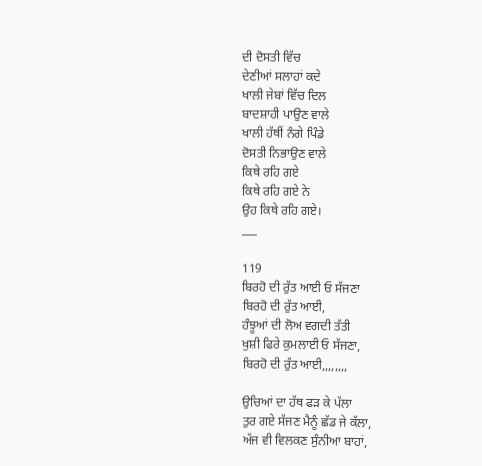ਦੀ ਦੋਸਤੀ ਵਿੱਚ
ਦੇਣੀਆਂ ਸਲਾਹਾਂ ਕਦੇ
ਖਾਲੀ ਜੇਬਾਂ ਵਿੱਚ ਦਿਲ
ਬਾਦਸ਼ਾਹੀ ਪਾਉਣ ਵਾਲੇ
ਖਾਲੀ ਹੱਥੀਂ ਨੰਗੇ ਪਿੰਡੇ
ਦੋਸਤੀ ਨਿਭਾਉਣ ਵਾਲੇ
ਕਿਥੇ ਰਹਿ ਗਏ
ਕਿਥੇ ਰਹਿ ਗਏ ਨੇ
ਉਹ ਕਿਥੇ ਰਹਿ ਗਏ।
___

119
ਬਿਰਹੋ ਦੀ ਰੁੱਤ ਆਈ ਓ ਸੱਜਣਾ
ਬਿਰਹੋ ਦੀ ਰੁੱਤ ਆਈ,
ਹੰਝੂਆਂ ਦੀ ਲੋਅ ਵਗਦੀ ਤੱਤੀ
ਖੁਸ਼ੀ ਫਿਰੇ ਕੁਮਲਾਈ ਓ ਸੱਜਣਾ,
ਬਿਰਹੋ ਦੀ ਰੁੱਤ ਆਈ,,,,,,,,

ਉਚਿਆਂ ਦਾ ਹੱਥ ਫੜ ਕੇ ਪੱਲਾ
ਤੁਰ ਗਏ ਸੱਜਣ ਮੈਨੂੰ ਛੱਡ ਜੇ ਕੱਲਾ,
ਅੱਜ ਵੀ ਵਿਲਕਣ ਸੁੰਨੀਆ ਬਾਹਾਂ,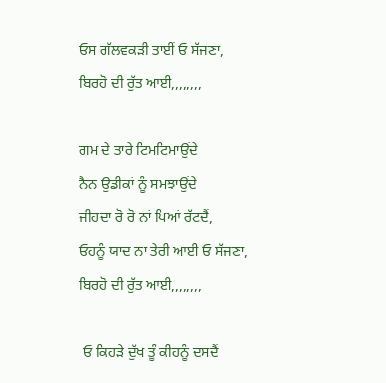ਓਸ ਗੱਲਵਕੜੀ ਤਾਈਂ ਓ ਸੱਜਣਾ,
ਬਿਰਹੋ ਦੀ ਰੁੱਤ ਆਈ,,,,,,,,

ਗਮ ਦੇ ਤਾਰੇ ਟਿਮਟਿਮਾਉਂਦੇ
ਨੈਨ ਉਡੀਕਾਂ ਨੂੰ ਸਮਝਾਉਂਦੇ
ਜੀਹਦਾ ਰੋ ਰੋ ਨਾਂ ਪਿਆਂ ਰੱਟਦੈਂ,
ਓਹਨੂੰ ਯਾਦ ਨਾ ਤੇਰੀ ਆਈ ਓ ਸੱਜਣਾ,
ਬਿਰਹੋ ਦੀ ਰੁੱਤ ਆਈ,,,,,,,,

 ਓ ਕਿਹੜੇ ਦੁੱਖ ਤੂੰ ਕੀਹਨੂੰ ਦਸਦੈਂ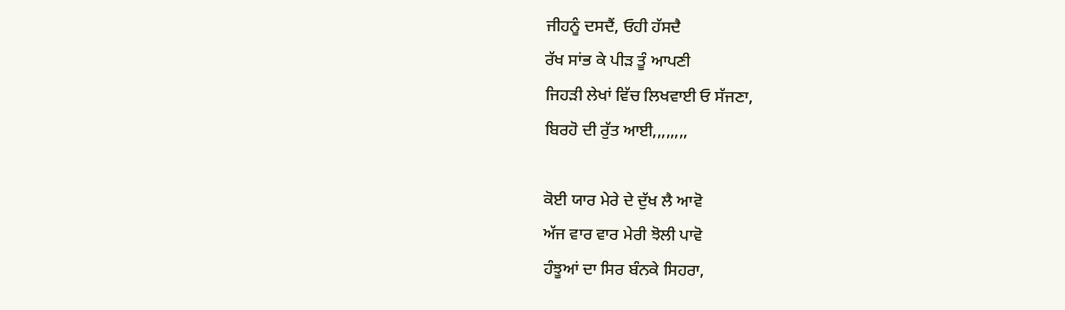ਜੀਹਨੂੰ ਦਸਦੈਂ, ਓਹੀ ਹੱਸਦੈ
ਰੱਖ ਸਾਂਭ ਕੇ ਪੀੜ ਤੂੰ ਆਪਣੀ
ਜਿਹੜੀ ਲੇਖਾਂ ਵਿੱਚ ਲਿਖਵਾਈ ਓ ਸੱਜਣਾ,
ਬਿਰਹੋ ਦੀ ਰੁੱਤ ਆਈ,,,,,,,,

ਕੋਈ ਯਾਰ ਮੇਰੇ ਦੇ ਦੁੱਖ ਲੈ ਆਵੋ
ਅੱਜ ਵਾਰ ਵਾਰ ਮੇਰੀ ਝੋਲੀ ਪਾਵੋ
ਹੰਝੂਆਂ ਦਾ ਸਿਰ ਬੰਨਕੇ ਸਿਹਰਾ,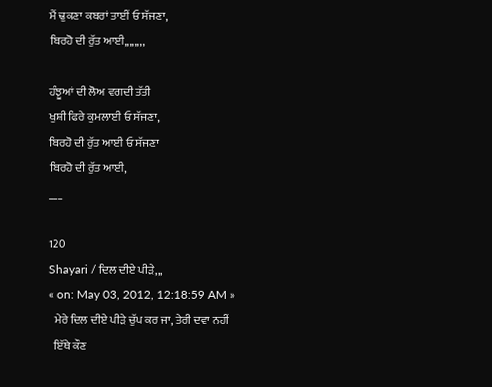ਮੈਂ ਢੁਕਣਾ ਕਬਰਾਂ ਤਾਈਂ ਓ ਸੱਜਣਾ,
ਬਿਰਹੋ ਦੀ ਰੁੱਤ ਆਈ,,,,,,,,

ਹੰਝੂਆਂ ਦੀ ਲੋਅ ਵਗਦੀ ਤੱਤੀ
ਖੁਸ਼ੀ ਫਿਰੇ ਕੁਮਲਾਈ ਓ ਸੱਜਣਾ,
ਬਿਰਹੋ ਦੀ ਰੁੱਤ ਆਈ ਓ ਸੱਜਣਾ
ਬਿਰਹੋ ਦੀ ਰੁੱਤ ਆਈ,
___

120
Shayari / ਦਿਲ ਦੀਏ ਪੀੜੇ,,,
« on: May 03, 2012, 12:18:59 AM »
  ਮੇਰੇ ਦਿਲ ਦੀਏ ਪੀੜੇ ਚੁੱਪ ਕਰ ਜਾ, ਤੇਰੀ ਦਵਾ ਨਹੀਂ
  ਇੱਥੇ ਕੌਣ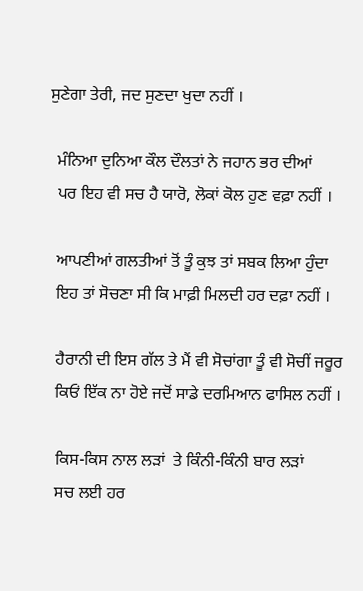ਸੁਣੇਗਾ ਤੇਰੀ, ਜਦ ਸੁਣਦਾ ਖੁਦਾ ਨਹੀਂ ।

  ਮੰਨਿਆ ਦੁਨਿਆ ਕੌਲ ਦੌਲਤਾਂ ਨੇ ਜਹਾਨ ਭਰ ਦੀਆਂ
  ਪਰ ਇਹ ਵੀ ਸਚ ਹੈ ਯਾਰੋ, ਲੋਕਾਂ ਕੋਲ ਹੁਣ ਵਫ਼ਾ ਨਹੀਂ ।

  ਆਪਣੀਆਂ ਗਲਤੀਆਂ ਤੋਂ ਤੂੰ ਕੁਝ ਤਾਂ ਸਬਕ ਲਿਆ ਹੁੰਦਾ
  ਇਹ ਤਾਂ ਸੋਚਣਾ ਸੀ ਕਿ ਮਾਫ਼ੀ ਮਿਲਦੀ ਹਰ ਦਫ਼ਾ ਨਹੀਂ ।

  ਹੈਰਾਨੀ ਦੀ ਇਸ ਗੱਲ ਤੇ ਮੈਂ ਵੀ ਸੋਚਾਂਗਾ ਤੂੰ ਵੀ ਸੋਚੀਂ ਜਰੂਰ
  ਕਿਓਂ ਇੱਕ ਨਾ ਹੋਏ ਜਦੋਂ ਸਾਡੇ ਦਰਮਿਆਨ ਫਾਸਿਲ ਨਹੀਂ ।

  ਕਿਸ-ਕਿਸ ਨਾਲ ਲੜਾਂ  ਤੇ ਕਿੰਨੀ-ਕਿੰਨੀ ਬਾਰ ਲੜਾਂ
  ਸਚ ਲਈ ਹਰ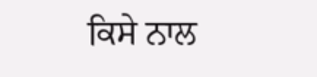ਕਿਸੇ ਨਾਲ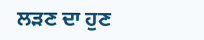ਲੜਣ ਦਾ ਹੁਣ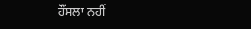ਹੌਂਸਲਾ ਨਹੀਂ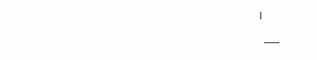।
  ___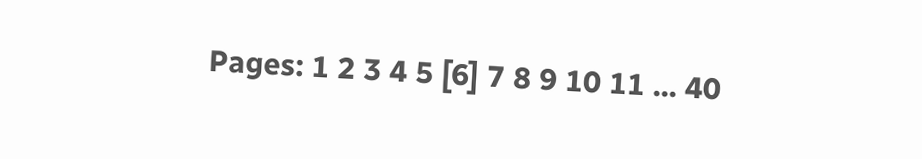Pages: 1 2 3 4 5 [6] 7 8 9 10 11 ... 40